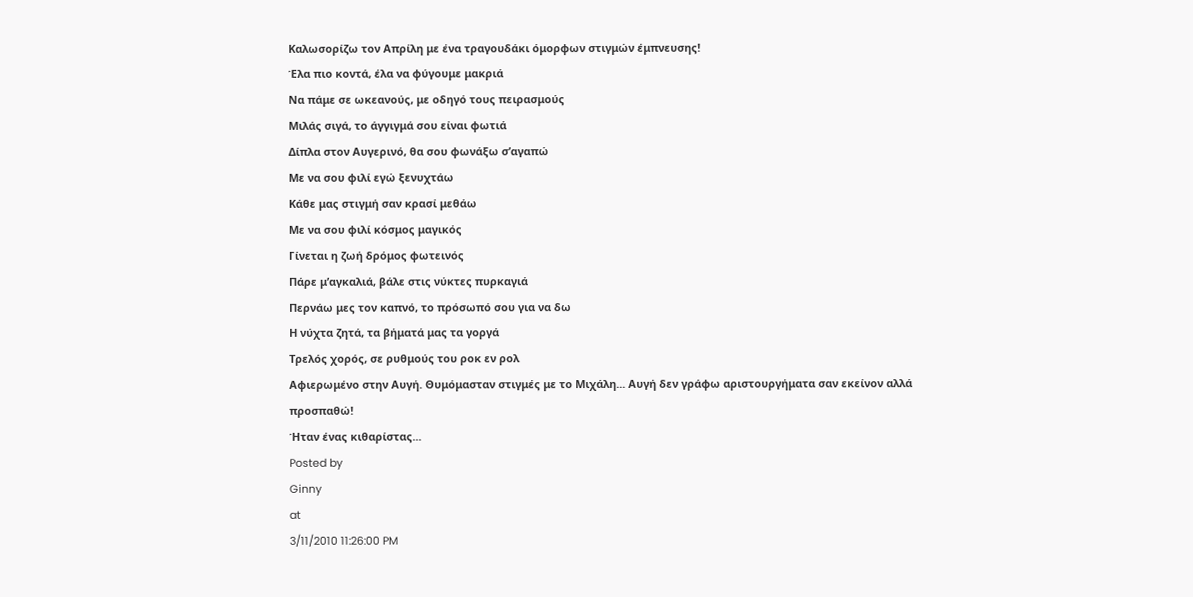Καλωσορίζω τον Απρίλη με ένα τραγουδάκι όμορφων στιγμών έμπνευσης!
Έλα πιο κοντά, έλα να φύγουμε μακριά
Να πάμε σε ωκεανούς, με οδηγό τους πειρασμούς
Μιλάς σιγά, το άγγιγμά σου είναι φωτιά
Δίπλα στον Αυγερινό, θα σου φωνάξω σ’αγαπώ
Με να σου φιλί εγώ ξενυχτάω
Κάθε μας στιγμή σαν κρασί μεθάω
Με να σου φιλί κόσμος μαγικός
Γίνεται η ζωή δρόμος φωτεινός
Πάρε μ’αγκαλιά, βάλε στις νύκτες πυρκαγιά
Περνάω μες τον καπνό, το πρόσωπό σου για να δω
Η νύχτα ζητά, τα βήματά μας τα γοργά
Τρελός χορός, σε ρυθμούς του ροκ εν ρολ
Αφιερωμένο στην Αυγή. Θυμόμασταν στιγμές με το Μιχάλη... Αυγή δεν γράφω αριστουργήματα σαν εκείνον αλλά προσπαθώ!
Ήταν ένας κιθαρίστας...
Posted by
Ginny
at
3/11/2010 11:26:00 PM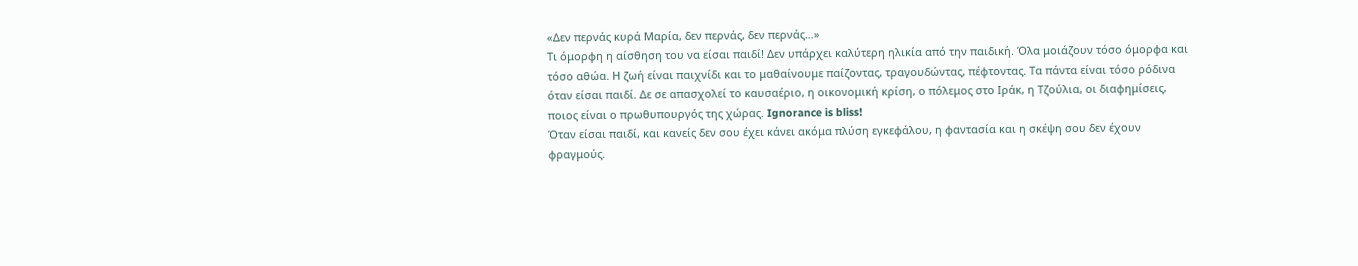«Δεν περνάς κυρά Μαρία, δεν περνάς, δεν περνάς…»
Τι όμορφη η αίσθηση του να είσαι παιδί! Δεν υπάρχει καλύτερη ηλικία από την παιδική. Όλα μοιάζουν τόσο όμορφα και τόσο αθώα. Η ζωή είναι παιχνίδι και το μαθαίνουμε παίζοντας, τραγουδώντας, πέφτοντας. Τα πάντα είναι τόσο ρόδινα όταν είσαι παιδί. Δε σε απασχολεί το καυσαέριο, η οικονομική κρίση, ο πόλεμος στο Ιράκ, η Τζούλια, οι διαφημίσεις, ποιος είναι ο πρωθυπουργός της χώρας. Ignorance is bliss!
Όταν είσαι παιδί, και κανείς δεν σου έχει κάνει ακόμα πλύση εγκεφάλου, η φαντασία και η σκέψη σου δεν έχουν φραγμούς.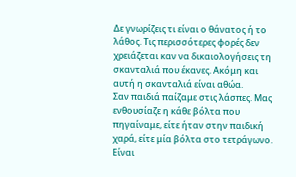Δε γνωρίζεις τι είναι ο θάνατος ή το λάθος. Τις περισσότερες φορές δεν χρειάζεται καν να δικαιολογήσεις τη σκανταλιά που έκανες. Ακόμη και αυτή η σκανταλιά είναι αθώα.
Σαν παιδιά παίζαμε στις λάσπες. Μας ενθουσίαζε η κάθε βόλτα που πηγαίναμε, είτε ήταν στην παιδική χαρά, είτε μία βόλτα στο τετράγωνο. Είναι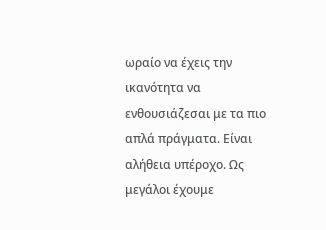ωραίο να έχεις την ικανότητα να ενθουσιάζεσαι με τα πιο απλά πράγματα. Είναι αλήθεια υπέροχο. Ως μεγάλοι έχουμε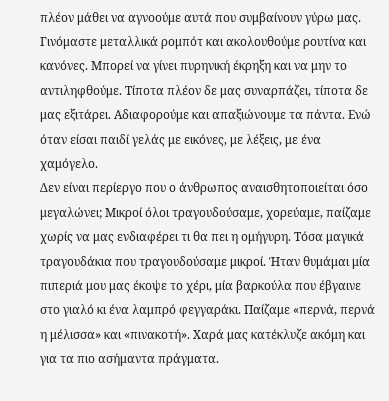πλέον μάθει να αγνοούμε αυτά που συμβαίνουν γύρω μας. Γινόμαστε μεταλλικά ρομπότ και ακολουθούμε ρουτίνα και κανόνες. Μπορεί να γίνει πυρηνική έκρηξη και να μην το αντιληφθούμε. Τίποτα πλέον δε μας συναρπάζει, τίποτα δε μας εξιτάρει. Αδιαφορούμε και απαξιώνουμε τα πάντα. Ενώ όταν είσαι παιδί γελάς με εικόνες, με λέξεις, με ένα χαμόγελο.
Δεν είναι περίεργο που ο άνθρωπος αναισθητοποιείται όσο μεγαλώνει; Μικροί όλοι τραγουδούσαμε, χορεύαμε, παίζαμε χωρίς να μας ενδιαφέρει τι θα πει η ομήγυρη. Τόσα μαγικά τραγουδάκια που τραγουδούσαμε μικροί. Ήταν θυμάμαι μία πιπεριά μου μας έκοψε το χέρι, μία βαρκούλα που έβγαινε στο γιαλό κι ένα λαμπρό φεγγαράκι. Παίζαμε «περνά, περνά η μέλισσα» και «πινακοτή». Χαρά μας κατέκλυζε ακόμη και για τα πιο ασήμαντα πράγματα.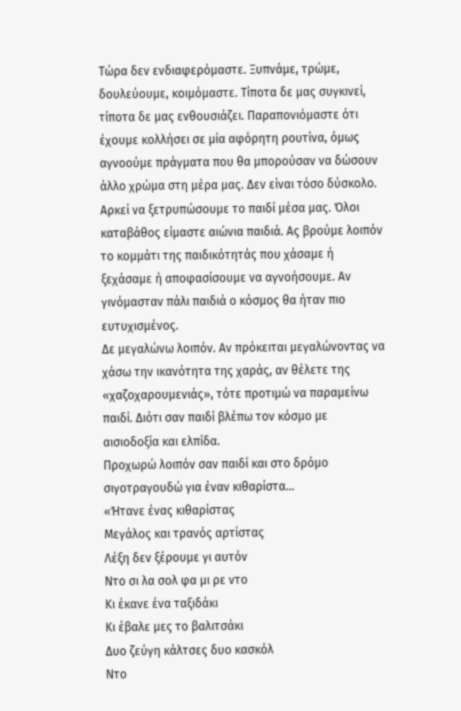Τώρα δεν ενδιαφερόμαστε. Ξυπνάμε, τρώμε, δουλεύουμε, κοιμόμαστε. Τίποτα δε μας συγκινεί, τίποτα δε μας ενθουσιάζει. Παραπονιόμαστε ότι έχουμε κολλήσει σε μία αφόρητη ρουτίνα, όμως αγνοούμε πράγματα που θα μπορούσαν να δώσουν άλλο χρώμα στη μέρα μας. Δεν είναι τόσο δύσκολο. Αρκεί να ξετρυπώσουμε το παιδί μέσα μας. Όλοι καταβάθος είμαστε αιώνια παιδιά. Ας βρούμε λοιπόν το κομμάτι της παιδικότητάς που χάσαμε ή ξεχάσαμε ή αποφασίσουμε να αγνοήσουμε. Αν γινόμασταν πάλι παιδιά ο κόσμος θα ήταν πιο ευτυχισμένος.
Δε μεγαλώνω λοιπόν. Αν πρόκειται μεγαλώνοντας να χάσω την ικανότητα της χαράς, αν θέλετε της «χαζοχαρουμενιάς», τότε προτιμώ να παραμείνω παιδί. Διότι σαν παιδί βλέπω τον κόσμο με αισιοδοξία και ελπίδα.
Προχωρώ λοιπόν σαν παιδί και στο δρόμο σιγοτραγουδώ για έναν κιθαρίστα…
«Ήτανε ένας κιθαρίστας
Μεγάλος και τρανός αρτίστας
Λέξη δεν ξέρουμε γι αυτόν
Ντο σι λα σολ φα μι ρε ντο
Κι έκανε ένα ταξιδάκι
Κι έβαλε μες το βαλιτσάκι
Δυο ζεύγη κάλτσες δυο κασκόλ
Ντο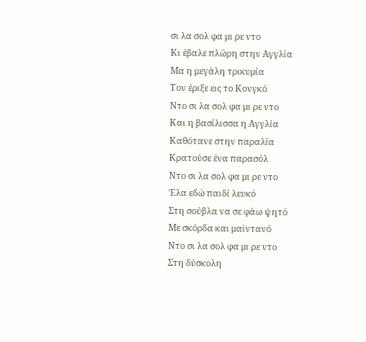σι λα σολ φα μι ρε ντο
Κι έβαλε πλώρη στην Αγγλία
Μα η μεγάλη τρικυμία
Τον έριξε εις το Κονγκό
Ντο σι λα σολ φα μι ρε ντο
Και η βασίλισσα η Αγγλία
Καθότανε στην παραλία
Κρατούσε ένα παρασόλ
Ντο σι λα σολ φα μι ρε ντο
Έλα εδώ παιδί λευκό
Στη σούβλα να σε φάω ψητό
Με σκόρδα και μαϊντανό
Ντο σι λα σολ φα μι ρε ντο
Στη δύσκολη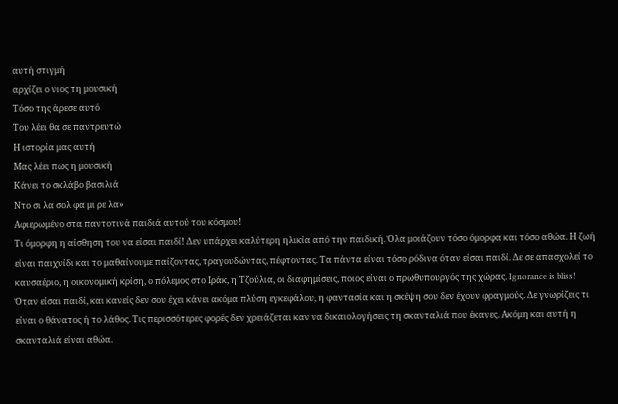αυτή στιγμή
αρχίζει ο νιος τη μουσική
Τόσο της άρεσε αυτό
Του λέει θα σε παντρευτώ
Η ιστορία μας αυτή
Μας λέει πως η μουσική
Κάνει το σκλάβο βασιλιά
Ντο σι λα σολ φα μι ρε λα»
Αφιερωμένο στα παντοτινά παιδιά αυτού του κόσμου!
Τι όμορφη η αίσθηση του να είσαι παιδί! Δεν υπάρχει καλύτερη ηλικία από την παιδική. Όλα μοιάζουν τόσο όμορφα και τόσο αθώα. Η ζωή είναι παιχνίδι και το μαθαίνουμε παίζοντας, τραγουδώντας, πέφτοντας. Τα πάντα είναι τόσο ρόδινα όταν είσαι παιδί. Δε σε απασχολεί το καυσαέριο, η οικονομική κρίση, ο πόλεμος στο Ιράκ, η Τζούλια, οι διαφημίσεις, ποιος είναι ο πρωθυπουργός της χώρας. Ignorance is bliss!
Όταν είσαι παιδί, και κανείς δεν σου έχει κάνει ακόμα πλύση εγκεφάλου, η φαντασία και η σκέψη σου δεν έχουν φραγμούς. Δε γνωρίζεις τι είναι ο θάνατος ή το λάθος. Τις περισσότερες φορές δεν χρειάζεται καν να δικαιολογήσεις τη σκανταλιά που έκανες. Ακόμη και αυτή η σκανταλιά είναι αθώα.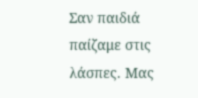Σαν παιδιά παίζαμε στις λάσπες. Μας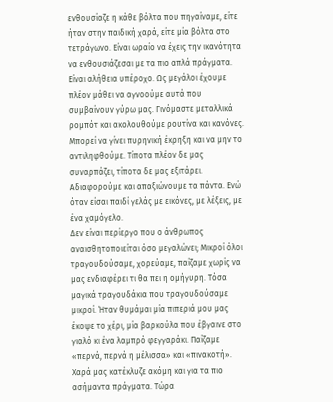ενθουσίαζε η κάθε βόλτα που πηγαίναμε, είτε ήταν στην παιδική χαρά, είτε μία βόλτα στο τετράγωνο. Είναι ωραίο να έχεις την ικανότητα να ενθουσιάζεσαι με τα πιο απλά πράγματα. Είναι αλήθεια υπέροχο. Ως μεγάλοι έχουμε πλέον μάθει να αγνοούμε αυτά που συμβαίνουν γύρω μας. Γινόμαστε μεταλλικά ρομπότ και ακολουθούμε ρουτίνα και κανόνες. Μπορεί να γίνει πυρηνική έκρηξη και να μην το αντιληφθούμε. Τίποτα πλέον δε μας συναρπάζει, τίποτα δε μας εξιτάρει. Αδιαφορούμε και απαξιώνουμε τα πάντα. Ενώ όταν είσαι παιδί γελάς με εικόνες, με λέξεις, με ένα χαμόγελο.
Δεν είναι περίεργο που ο άνθρωπος αναισθητοποιείται όσο μεγαλώνει; Μικροί όλοι τραγουδούσαμε, χορεύαμε, παίζαμε χωρίς να μας ενδιαφέρει τι θα πει η ομήγυρη. Τόσα μαγικά τραγουδάκια που τραγουδούσαμε μικροί. Ήταν θυμάμαι μία πιπεριά μου μας έκοψε το χέρι, μία βαρκούλα που έβγαινε στο γιαλό κι ένα λαμπρό φεγγαράκι. Παίζαμε «περνά, περνά η μέλισσα» και «πινακοτή». Χαρά μας κατέκλυζε ακόμη και για τα πιο ασήμαντα πράγματα. Τώρα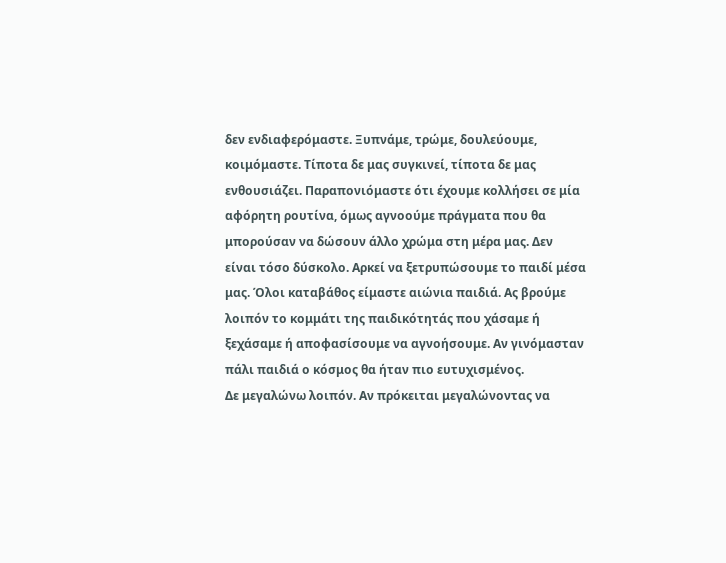δεν ενδιαφερόμαστε. Ξυπνάμε, τρώμε, δουλεύουμε, κοιμόμαστε. Τίποτα δε μας συγκινεί, τίποτα δε μας ενθουσιάζει. Παραπονιόμαστε ότι έχουμε κολλήσει σε μία αφόρητη ρουτίνα, όμως αγνοούμε πράγματα που θα μπορούσαν να δώσουν άλλο χρώμα στη μέρα μας. Δεν είναι τόσο δύσκολο. Αρκεί να ξετρυπώσουμε το παιδί μέσα μας. Όλοι καταβάθος είμαστε αιώνια παιδιά. Ας βρούμε λοιπόν το κομμάτι της παιδικότητάς που χάσαμε ή ξεχάσαμε ή αποφασίσουμε να αγνοήσουμε. Αν γινόμασταν πάλι παιδιά ο κόσμος θα ήταν πιο ευτυχισμένος.
Δε μεγαλώνω λοιπόν. Αν πρόκειται μεγαλώνοντας να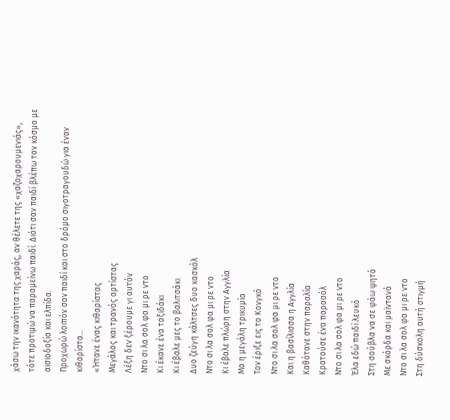χάσω την ικανότητα της χαράς, αν θέλετε της «χαζοχαρουμενιάς», τότε προτιμώ να παραμείνω παιδί. Διότι σαν παιδί βλέπω τον κόσμο με αισιοδοξία και ελπίδα.
Προχωρώ λοιπόν σαν παιδί και στο δρόμο σιγοτραγουδώ για έναν κιθαρίστα…
«Ήτανε ένας κιθαρίστας
Μεγάλος και τρανός αρτίστας
Λέξη δεν ξέρουμε γι αυτόν
Ντο σι λα σολ φα μι ρε ντο
Κι έκανε ένα ταξιδάκι
Κι έβαλε μες το βαλιτσάκι
Δυο ζεύγη κάλτσες δυο κασκόλ
Ντο σι λα σολ φα μι ρε ντο
Κι έβαλε πλώρη στην Αγγλία
Μα η μεγάλη τρικυμία
Τον έριξε εις το Κονγκό
Ντο σι λα σολ φα μι ρε ντο
Και η βασίλισσα η Αγγλία
Καθότανε στην παραλία
Κρατούσε ένα παρασόλ
Ντο σι λα σολ φα μι ρε ντο
Έλα εδώ παιδί λευκό
Στη σούβλα να σε φάω ψητό
Με σκόρδα και μαϊντανό
Ντο σι λα σολ φα μι ρε ντο
Στη δύσκολη αυτή στιγμή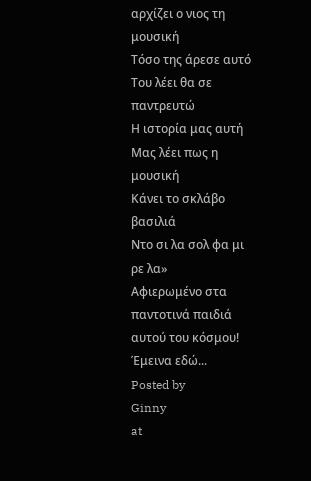αρχίζει ο νιος τη μουσική
Τόσο της άρεσε αυτό
Του λέει θα σε παντρευτώ
Η ιστορία μας αυτή
Μας λέει πως η μουσική
Κάνει το σκλάβο βασιλιά
Ντο σι λα σολ φα μι ρε λα»
Αφιερωμένο στα παντοτινά παιδιά αυτού του κόσμου!
Έμεινα εδώ...
Posted by
Ginny
at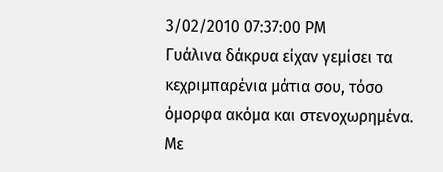3/02/2010 07:37:00 PM
Γυάλινα δάκρυα είχαν γεμίσει τα κεχριμπαρένια μάτια σου, τόσο όμορφα ακόμα και στενοχωρημένα. Με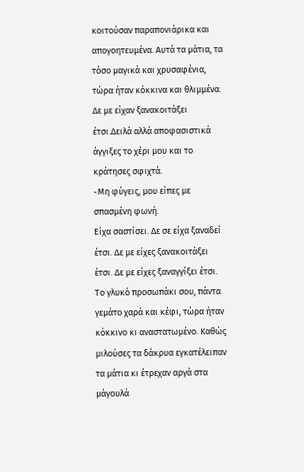κοιτούσαν παραπονιάρικα και απογοητευμένα. Αυτά τα μάτια, τα τόσο μαγικά και χρυσαφένια, τώρα ήταν κόκκινα και θλιμμένα. Δε με είχαν ξανακοιτάξει έτσι.Δειλά αλλά αποφασιστικά άγγιξες το χέρι μου και το κράτησες σφιχτά.
-Μη φύγεις, μου είπες με σπασμένη φωνή.
Είχα σαστίσει. Δε σε είχα ξαναδεί έτσι. Δε με είχες ξανακοιτάξει έτσι. Δε με είχες ξαναγγίξει έτσι. Το γλυκό προσωπάκι σου, πάντα γεμάτο χαρά και κέφι, τώρα ήταν κόκκινο κι αναστατωμένο. Καθώς μιλούσες τα δάκρυα εγκατέλειπαν τα μάτια κι έτρεχαν αργά στα μάγουλά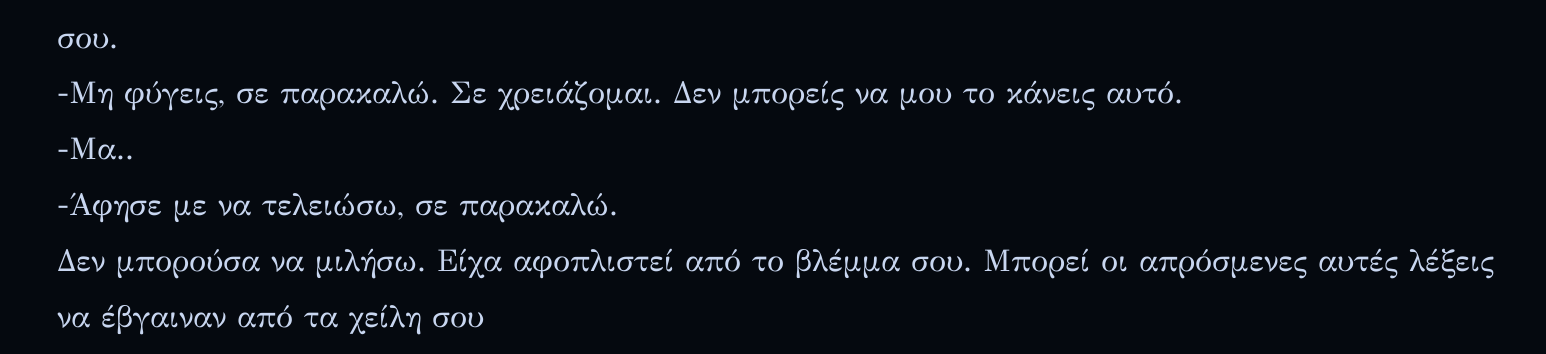σου.
-Μη φύγεις, σε παρακαλώ. Σε χρειάζομαι. Δεν μπορείς να μου το κάνεις αυτό.
-Μα..
-Άφησε με να τελειώσω, σε παρακαλώ.
Δεν μπορούσα να μιλήσω. Είχα αφοπλιστεί από το βλέμμα σου. Μπορεί οι απρόσμενες αυτές λέξεις να έβγαιναν από τα χείλη σου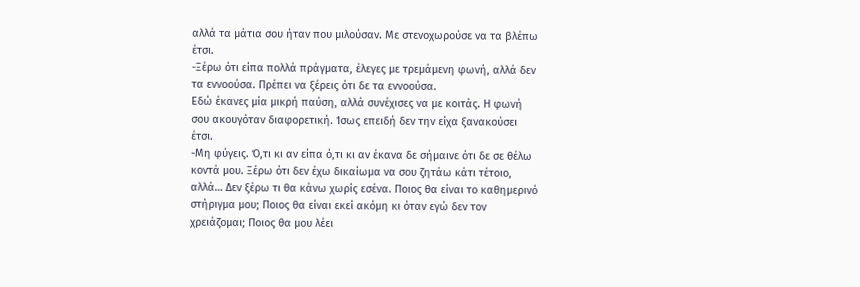αλλά τα μάτια σου ήταν που μιλούσαν. Με στενοχωρούσε να τα βλέπω έτσι.
-Ξέρω ότι είπα πολλά πράγματα, έλεγες με τρεμάμενη φωνή, αλλά δεν τα εννοούσα. Πρέπει να ξέρεις ότι δε τα εννοούσα.
Εδώ έκανες μία μικρή παύση, αλλά συνέχισες να με κοιτάς. Η φωνή σου ακουγόταν διαφορετική. Ίσως επειδή δεν την είχα ξανακούσει έτσι.
-Μη φύγεις. Ό,τι κι αν είπα ό,τι κι αν έκανα δε σήμαινε ότι δε σε θέλω κοντά μου. Ξέρω ότι δεν έχω δικαίωμα να σου ζητάω κάτι τέτοιο, αλλά… Δεν ξέρω τι θα κάνω χωρίς εσένα. Ποιος θα είναι το καθημερινό στήριγμα μου; Ποιος θα είναι εκεί ακόμη κι όταν εγώ δεν τον χρειάζομαι; Ποιος θα μου λέει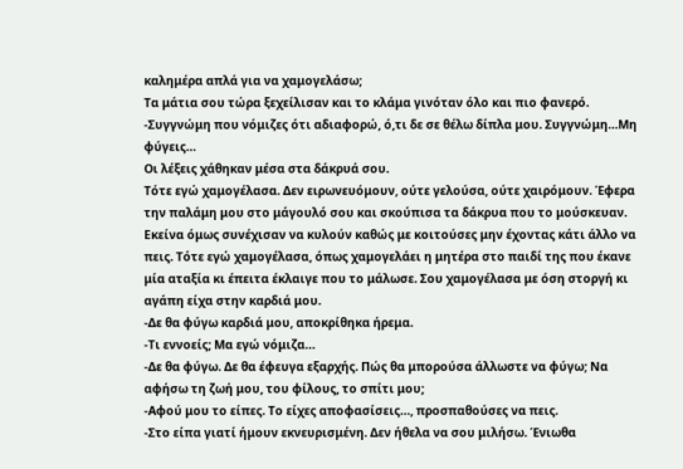καλημέρα απλά για να χαμογελάσω;
Τα μάτια σου τώρα ξεχείλισαν και το κλάμα γινόταν όλο και πιο φανερό.
-Συγγνώμη που νόμιζες ότι αδιαφορώ, ό,τι δε σε θέλω δίπλα μου. Συγγνώμη…Μη φύγεις…
Οι λέξεις χάθηκαν μέσα στα δάκρυά σου.
Τότε εγώ χαμογέλασα. Δεν ειρωνευόμουν, ούτε γελούσα, ούτε χαιρόμουν. Έφερα την παλάμη μου στο μάγουλό σου και σκούπισα τα δάκρυα που το μούσκευαν. Εκείνα όμως συνέχισαν να κυλούν καθώς με κοιτούσες μην έχοντας κάτι άλλο να πεις. Τότε εγώ χαμογέλασα, όπως χαμογελάει η μητέρα στο παιδί της που έκανε μία αταξία κι έπειτα έκλαιγε που το μάλωσε. Σου χαμογέλασα με όση στοργή κι αγάπη είχα στην καρδιά μου.
-Δε θα φύγω καρδιά μου, αποκρίθηκα ήρεμα.
-Τι εννοείς; Μα εγώ νόμιζα…
-Δε θα φύγω. Δε θα έφευγα εξαρχής. Πώς θα μπορούσα άλλωστε να φύγω; Να αφήσω τη ζωή μου, του φίλους, το σπίτι μου;
-Αφού μου το είπες. Το είχες αποφασίσεις…, προσπαθούσες να πεις.
-Στο είπα γιατί ήμουν εκνευρισμένη. Δεν ήθελα να σου μιλήσω. Ένιωθα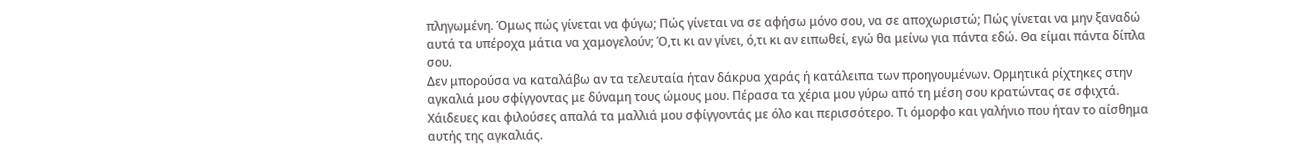πληγωμένη. Όμως πώς γίνεται να φύγω; Πώς γίνεται να σε αφήσω μόνο σου, να σε αποχωριστώ; Πώς γίνεται να μην ξαναδώ αυτά τα υπέροχα μάτια να χαμογελούν; Ό,τι κι αν γίνει, ό,τι κι αν ειπωθεί, εγώ θα μείνω για πάντα εδώ. Θα είμαι πάντα δίπλα σου.
Δεν μπορούσα να καταλάβω αν τα τελευταία ήταν δάκρυα χαράς ή κατάλειπα των προηγουμένων. Ορμητικά ρίχτηκες στην αγκαλιά μου σφίγγοντας με δύναμη τους ώμους μου. Πέρασα τα χέρια μου γύρω από τη μέση σου κρατώντας σε σφιχτά. Χάιδευες και φιλούσες απαλά τα μαλλιά μου σφίγγοντάς με όλο και περισσότερο. Τι όμορφο και γαλήνιο που ήταν το αίσθημα αυτής της αγκαλιάς.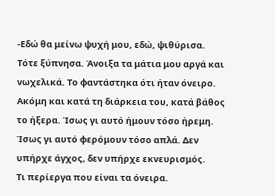-Εδώ θα μείνω ψυχή μου, εδώ, ψιθύρισα.
Τότε ξύπνησα. Άνοιξα τα μάτια μου αργά και νωχελικά. Το φαντάστηκα ότι ήταν όνειρο. Ακόμη και κατά τη διάρκεια του, κατά βάθος το ήξερα. Ίσως γι αυτό ήμουν τόσο ήρεμη. Ίσως γι αυτό φερόμουν τόσο απλά. Δεν υπήρχε άγχος, δεν υπήρχε εκνευρισμός.
Τι περίεργα που είναι τα όνειρα.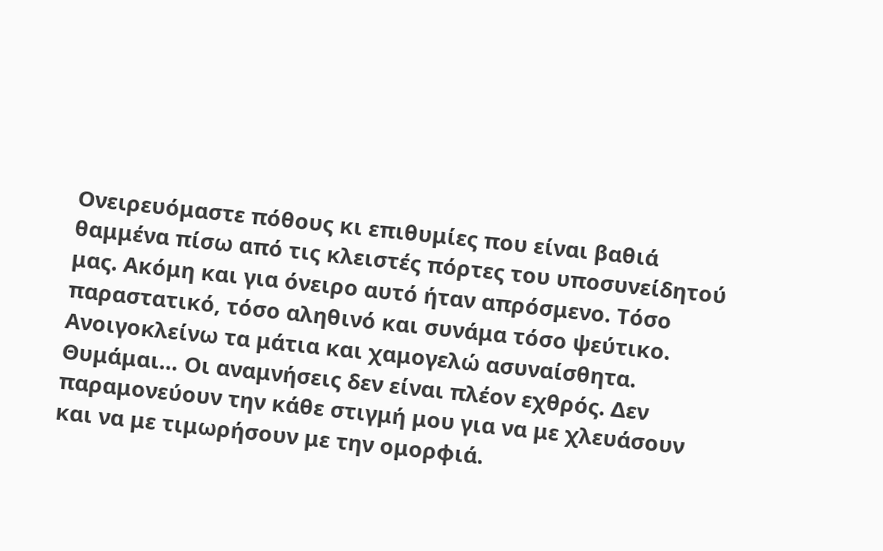Ονειρευόμαστε πόθους κι επιθυμίες που είναι βαθιά θαμμένα πίσω από τις κλειστές πόρτες του υποσυνείδητού μας. Ακόμη και για όνειρο αυτό ήταν απρόσμενο. Τόσο παραστατικό, τόσο αληθινό και συνάμα τόσο ψεύτικο.
Ανοιγοκλείνω τα μάτια και χαμογελώ ασυναίσθητα. Θυμάμαι… Οι αναμνήσεις δεν είναι πλέον εχθρός. Δεν παραμονεύουν την κάθε στιγμή μου για να με χλευάσουν και να με τιμωρήσουν με την ομορφιά.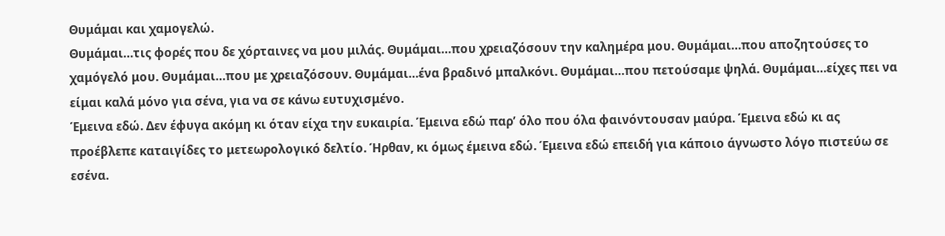Θυμάμαι και χαμογελώ.
Θυμάμαι…τις φορές που δε χόρταινες να μου μιλάς. Θυμάμαι…που χρειαζόσουν την καλημέρα μου. Θυμάμαι…που αποζητούσες το χαμόγελό μου. Θυμάμαι…που με χρειαζόσουν. Θυμάμαι…ένα βραδινό μπαλκόνι. Θυμάμαι…που πετούσαμε ψηλά. Θυμάμαι…είχες πει να είμαι καλά μόνο για σένα, για να σε κάνω ευτυχισμένο.
Έμεινα εδώ. Δεν έφυγα ακόμη κι όταν είχα την ευκαιρία. Έμεινα εδώ παρ’ όλο που όλα φαινόντουσαν μαύρα. Έμεινα εδώ κι ας προέβλεπε καταιγίδες το μετεωρολογικό δελτίο. Ήρθαν, κι όμως έμεινα εδώ. Έμεινα εδώ επειδή για κάποιο άγνωστο λόγο πιστεύω σε εσένα.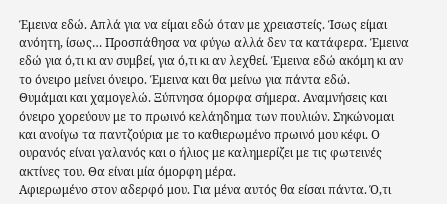Έμεινα εδώ. Απλά για να είμαι εδώ όταν με χρειαστείς. Ίσως είμαι ανόητη, ίσως… Προσπάθησα να φύγω αλλά δεν τα κατάφερα. Έμεινα εδώ για ό,τι κι αν συμβεί, για ό,τι κι αν λεχθεί. Έμεινα εδώ ακόμη κι αν το όνειρο μείνει όνειρο. Έμεινα και θα μείνω για πάντα εδώ.
Θυμάμαι και χαμογελώ. Ξύπνησα όμορφα σήμερα. Αναμνήσεις και όνειρο χορεύουν με το πρωινό κελάηδημα των πουλιών. Σηκώνομαι και ανοίγω τα παντζούρια με το καθιερωμένο πρωινό μου κέφι. Ο ουρανός είναι γαλανός και ο ήλιος με καλημερίζει με τις φωτεινές ακτίνες του. Θα είναι μία όμορφη μέρα.
Αφιερωμένο στον αδερφό μου. Για μένα αυτός θα είσαι πάντα. Ό,τι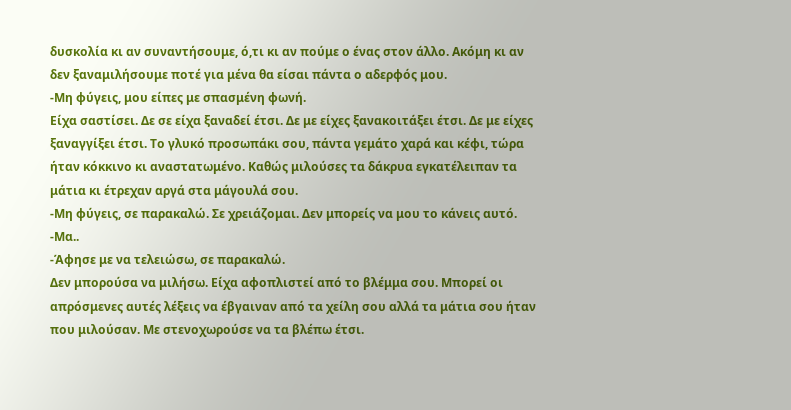δυσκολία κι αν συναντήσουμε, ό,τι κι αν πούμε ο ένας στον άλλο. Ακόμη κι αν δεν ξαναμιλήσουμε ποτέ για μένα θα είσαι πάντα ο αδερφός μου.
-Μη φύγεις, μου είπες με σπασμένη φωνή.
Είχα σαστίσει. Δε σε είχα ξαναδεί έτσι. Δε με είχες ξανακοιτάξει έτσι. Δε με είχες ξαναγγίξει έτσι. Το γλυκό προσωπάκι σου, πάντα γεμάτο χαρά και κέφι, τώρα ήταν κόκκινο κι αναστατωμένο. Καθώς μιλούσες τα δάκρυα εγκατέλειπαν τα μάτια κι έτρεχαν αργά στα μάγουλά σου.
-Μη φύγεις, σε παρακαλώ. Σε χρειάζομαι. Δεν μπορείς να μου το κάνεις αυτό.
-Μα..
-Άφησε με να τελειώσω, σε παρακαλώ.
Δεν μπορούσα να μιλήσω. Είχα αφοπλιστεί από το βλέμμα σου. Μπορεί οι απρόσμενες αυτές λέξεις να έβγαιναν από τα χείλη σου αλλά τα μάτια σου ήταν που μιλούσαν. Με στενοχωρούσε να τα βλέπω έτσι.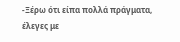-Ξέρω ότι είπα πολλά πράγματα, έλεγες με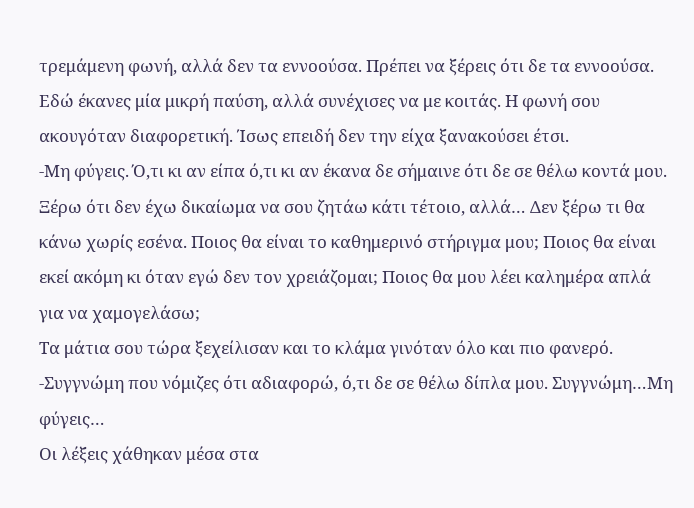τρεμάμενη φωνή, αλλά δεν τα εννοούσα. Πρέπει να ξέρεις ότι δε τα εννοούσα.
Εδώ έκανες μία μικρή παύση, αλλά συνέχισες να με κοιτάς. Η φωνή σου ακουγόταν διαφορετική. Ίσως επειδή δεν την είχα ξανακούσει έτσι.
-Μη φύγεις. Ό,τι κι αν είπα ό,τι κι αν έκανα δε σήμαινε ότι δε σε θέλω κοντά μου. Ξέρω ότι δεν έχω δικαίωμα να σου ζητάω κάτι τέτοιο, αλλά… Δεν ξέρω τι θα κάνω χωρίς εσένα. Ποιος θα είναι το καθημερινό στήριγμα μου; Ποιος θα είναι εκεί ακόμη κι όταν εγώ δεν τον χρειάζομαι; Ποιος θα μου λέει καλημέρα απλά για να χαμογελάσω;
Τα μάτια σου τώρα ξεχείλισαν και το κλάμα γινόταν όλο και πιο φανερό.
-Συγγνώμη που νόμιζες ότι αδιαφορώ, ό,τι δε σε θέλω δίπλα μου. Συγγνώμη…Μη φύγεις…
Οι λέξεις χάθηκαν μέσα στα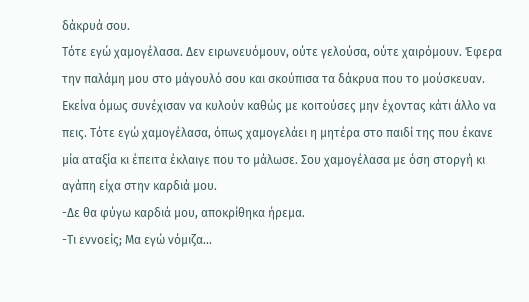δάκρυά σου.
Τότε εγώ χαμογέλασα. Δεν ειρωνευόμουν, ούτε γελούσα, ούτε χαιρόμουν. Έφερα την παλάμη μου στο μάγουλό σου και σκούπισα τα δάκρυα που το μούσκευαν. Εκείνα όμως συνέχισαν να κυλούν καθώς με κοιτούσες μην έχοντας κάτι άλλο να πεις. Τότε εγώ χαμογέλασα, όπως χαμογελάει η μητέρα στο παιδί της που έκανε μία αταξία κι έπειτα έκλαιγε που το μάλωσε. Σου χαμογέλασα με όση στοργή κι αγάπη είχα στην καρδιά μου.
-Δε θα φύγω καρδιά μου, αποκρίθηκα ήρεμα.
-Τι εννοείς; Μα εγώ νόμιζα…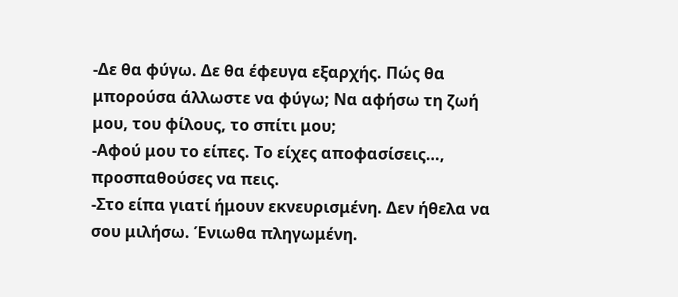-Δε θα φύγω. Δε θα έφευγα εξαρχής. Πώς θα μπορούσα άλλωστε να φύγω; Να αφήσω τη ζωή μου, του φίλους, το σπίτι μου;
-Αφού μου το είπες. Το είχες αποφασίσεις…, προσπαθούσες να πεις.
-Στο είπα γιατί ήμουν εκνευρισμένη. Δεν ήθελα να σου μιλήσω. Ένιωθα πληγωμένη.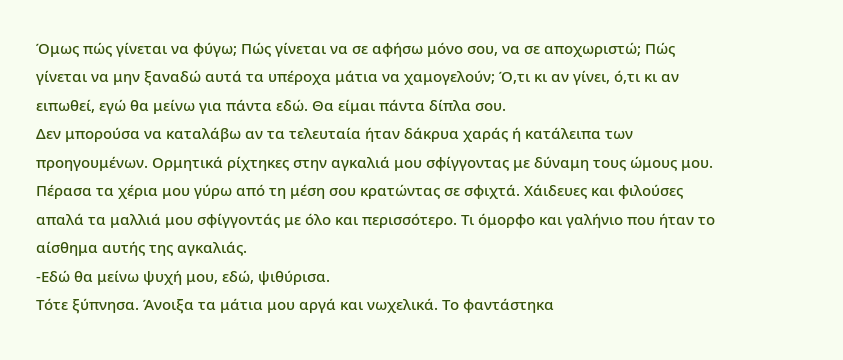Όμως πώς γίνεται να φύγω; Πώς γίνεται να σε αφήσω μόνο σου, να σε αποχωριστώ; Πώς γίνεται να μην ξαναδώ αυτά τα υπέροχα μάτια να χαμογελούν; Ό,τι κι αν γίνει, ό,τι κι αν ειπωθεί, εγώ θα μείνω για πάντα εδώ. Θα είμαι πάντα δίπλα σου.
Δεν μπορούσα να καταλάβω αν τα τελευταία ήταν δάκρυα χαράς ή κατάλειπα των προηγουμένων. Ορμητικά ρίχτηκες στην αγκαλιά μου σφίγγοντας με δύναμη τους ώμους μου. Πέρασα τα χέρια μου γύρω από τη μέση σου κρατώντας σε σφιχτά. Χάιδευες και φιλούσες απαλά τα μαλλιά μου σφίγγοντάς με όλο και περισσότερο. Τι όμορφο και γαλήνιο που ήταν το αίσθημα αυτής της αγκαλιάς.
-Εδώ θα μείνω ψυχή μου, εδώ, ψιθύρισα.
Τότε ξύπνησα. Άνοιξα τα μάτια μου αργά και νωχελικά. Το φαντάστηκα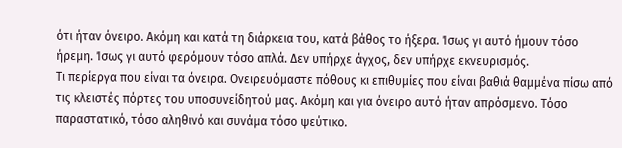ότι ήταν όνειρο. Ακόμη και κατά τη διάρκεια του, κατά βάθος το ήξερα. Ίσως γι αυτό ήμουν τόσο ήρεμη. Ίσως γι αυτό φερόμουν τόσο απλά. Δεν υπήρχε άγχος, δεν υπήρχε εκνευρισμός.
Τι περίεργα που είναι τα όνειρα. Ονειρευόμαστε πόθους κι επιθυμίες που είναι βαθιά θαμμένα πίσω από τις κλειστές πόρτες του υποσυνείδητού μας. Ακόμη και για όνειρο αυτό ήταν απρόσμενο. Τόσο παραστατικό, τόσο αληθινό και συνάμα τόσο ψεύτικο.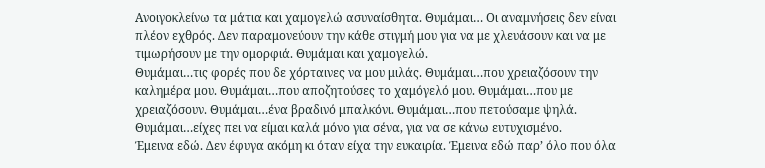Ανοιγοκλείνω τα μάτια και χαμογελώ ασυναίσθητα. Θυμάμαι… Οι αναμνήσεις δεν είναι πλέον εχθρός. Δεν παραμονεύουν την κάθε στιγμή μου για να με χλευάσουν και να με τιμωρήσουν με την ομορφιά. Θυμάμαι και χαμογελώ.
Θυμάμαι…τις φορές που δε χόρταινες να μου μιλάς. Θυμάμαι…που χρειαζόσουν την καλημέρα μου. Θυμάμαι…που αποζητούσες το χαμόγελό μου. Θυμάμαι…που με χρειαζόσουν. Θυμάμαι…ένα βραδινό μπαλκόνι. Θυμάμαι…που πετούσαμε ψηλά. Θυμάμαι…είχες πει να είμαι καλά μόνο για σένα, για να σε κάνω ευτυχισμένο.
Έμεινα εδώ. Δεν έφυγα ακόμη κι όταν είχα την ευκαιρία. Έμεινα εδώ παρ’ όλο που όλα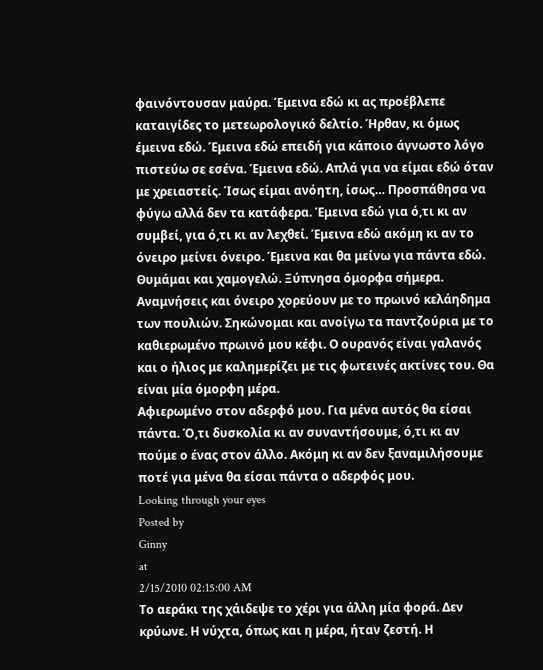φαινόντουσαν μαύρα. Έμεινα εδώ κι ας προέβλεπε καταιγίδες το μετεωρολογικό δελτίο. Ήρθαν, κι όμως έμεινα εδώ. Έμεινα εδώ επειδή για κάποιο άγνωστο λόγο πιστεύω σε εσένα. Έμεινα εδώ. Απλά για να είμαι εδώ όταν με χρειαστείς. Ίσως είμαι ανόητη, ίσως… Προσπάθησα να φύγω αλλά δεν τα κατάφερα. Έμεινα εδώ για ό,τι κι αν συμβεί, για ό,τι κι αν λεχθεί. Έμεινα εδώ ακόμη κι αν το όνειρο μείνει όνειρο. Έμεινα και θα μείνω για πάντα εδώ.
Θυμάμαι και χαμογελώ. Ξύπνησα όμορφα σήμερα. Αναμνήσεις και όνειρο χορεύουν με το πρωινό κελάηδημα των πουλιών. Σηκώνομαι και ανοίγω τα παντζούρια με το καθιερωμένο πρωινό μου κέφι. Ο ουρανός είναι γαλανός και ο ήλιος με καλημερίζει με τις φωτεινές ακτίνες του. Θα είναι μία όμορφη μέρα.
Αφιερωμένο στον αδερφό μου. Για μένα αυτός θα είσαι πάντα. Ό,τι δυσκολία κι αν συναντήσουμε, ό,τι κι αν πούμε ο ένας στον άλλο. Ακόμη κι αν δεν ξαναμιλήσουμε ποτέ για μένα θα είσαι πάντα ο αδερφός μου.
Looking through your eyes
Posted by
Ginny
at
2/15/2010 02:15:00 AM
Το αεράκι της χάιδεψε το χέρι για άλλη μία φορά. Δεν κρύωνε. Η νύχτα, όπως και η μέρα, ήταν ζεστή. Η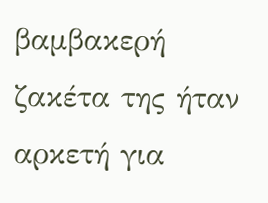βαμβακερή ζακέτα της ήταν αρκετή για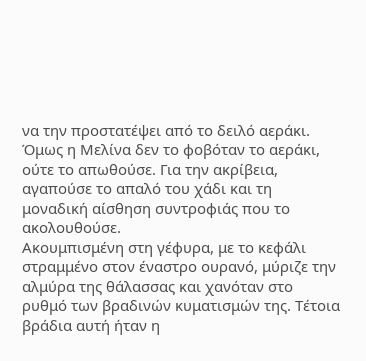να την προστατέψει από το δειλό αεράκι. Όμως η Μελίνα δεν το φοβόταν το αεράκι, ούτε το απωθούσε. Για την ακρίβεια, αγαπούσε το απαλό του χάδι και τη μοναδική αίσθηση συντροφιάς που το ακολουθούσε.
Ακουμπισμένη στη γέφυρα, με το κεφάλι στραμμένο στον έναστρο ουρανό, μύριζε την αλμύρα της θάλασσας και χανόταν στο ρυθμό των βραδινών κυματισμών της. Τέτοια βράδια αυτή ήταν η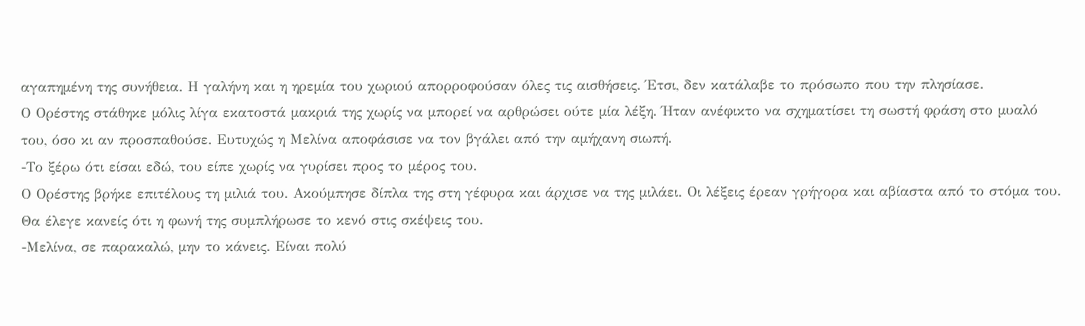αγαπημένη της συνήθεια. Η γαλήνη και η ηρεμία του χωριού απορροφούσαν όλες τις αισθήσεις. Έτσι, δεν κατάλαβε το πρόσωπο που την πλησίασε.
Ο Ορέστης στάθηκε μόλις λίγα εκατοστά μακριά της χωρίς να μπορεί να αρθρώσει ούτε μία λέξη. Ήταν ανέφικτο να σχηματίσει τη σωστή φράση στο μυαλό του, όσο κι αν προσπαθούσε. Ευτυχώς η Μελίνα αποφάσισε να τον βγάλει από την αμήχανη σιωπή.
-Το ξέρω ότι είσαι εδώ, του είπε χωρίς να γυρίσει προς το μέρος του.
Ο Ορέστης βρήκε επιτέλους τη μιλιά του. Ακούμπησε δίπλα της στη γέφυρα και άρχισε να της μιλάει. Οι λέξεις έρεαν γρήγορα και αβίαστα από το στόμα του. Θα έλεγε κανείς ότι η φωνή της συμπλήρωσε το κενό στις σκέψεις του.
-Μελίνα, σε παρακαλώ, μην το κάνεις. Είναι πολύ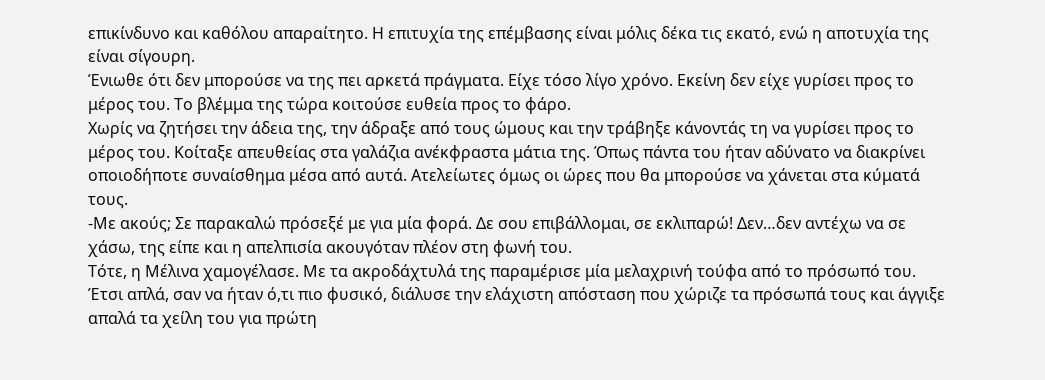επικίνδυνο και καθόλου απαραίτητο. Η επιτυχία της επέμβασης είναι μόλις δέκα τις εκατό, ενώ η αποτυχία της είναι σίγουρη.
Ένιωθε ότι δεν μπορούσε να της πει αρκετά πράγματα. Είχε τόσο λίγο χρόνο. Εκείνη δεν είχε γυρίσει προς το μέρος του. Το βλέμμα της τώρα κοιτούσε ευθεία προς το φάρο.
Χωρίς να ζητήσει την άδεια της, την άδραξε από τους ώμους και την τράβηξε κάνοντάς τη να γυρίσει προς το μέρος του. Κοίταξε απευθείας στα γαλάζια ανέκφραστα μάτια της. Όπως πάντα του ήταν αδύνατο να διακρίνει οποιοδήποτε συναίσθημα μέσα από αυτά. Ατελείωτες όμως οι ώρες που θα μπορούσε να χάνεται στα κύματά τους.
-Με ακούς; Σε παρακαλώ πρόσεξέ με για μία φορά. Δε σου επιβάλλομαι, σε εκλιπαρώ! Δεν…δεν αντέχω να σε χάσω, της είπε και η απελπισία ακουγόταν πλέον στη φωνή του.
Τότε, η Μέλινα χαμογέλασε. Με τα ακροδάχτυλά της παραμέρισε μία μελαχρινή τούφα από το πρόσωπό του. Έτσι απλά, σαν να ήταν ό,τι πιο φυσικό, διάλυσε την ελάχιστη απόσταση που χώριζε τα πρόσωπά τους και άγγιξε απαλά τα χείλη του για πρώτη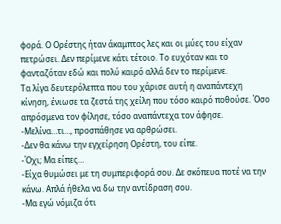φορά. Ο Ορέστης ήταν άκαμπτος λες και οι μύες του είχαν πετρώσει. Δεν περίμενε κάτι τέτοιο. Το ευχόταν και το φανταζόταν εδώ και πολύ καιρό αλλά δεν το περίμενε.
Τα λίγα δευτερόλεπτα που του χάρισε αυτή η αναπάντεχη κίνηση, ένιωσε τα ζεστά της χείλη που τόσο καιρό ποθούσε. Όσο απρόσμενα τον φίλησε, τόσο αναπάντεχα τον άφησε.
-Μελίνα…τι…, προσπάθησε να αρθρώσει.
-Δεν θα κάνω την εγχείρηση Ορέστη, του είπε.
-Όχι; Μα είπες…
-Είχα θυμώσει με τη συμπεριφορά σου. Δε σκόπευα ποτέ να την κάνω. Απλά ήθελα να δω την αντίδραση σου.
-Μα εγώ νόμιζα ότι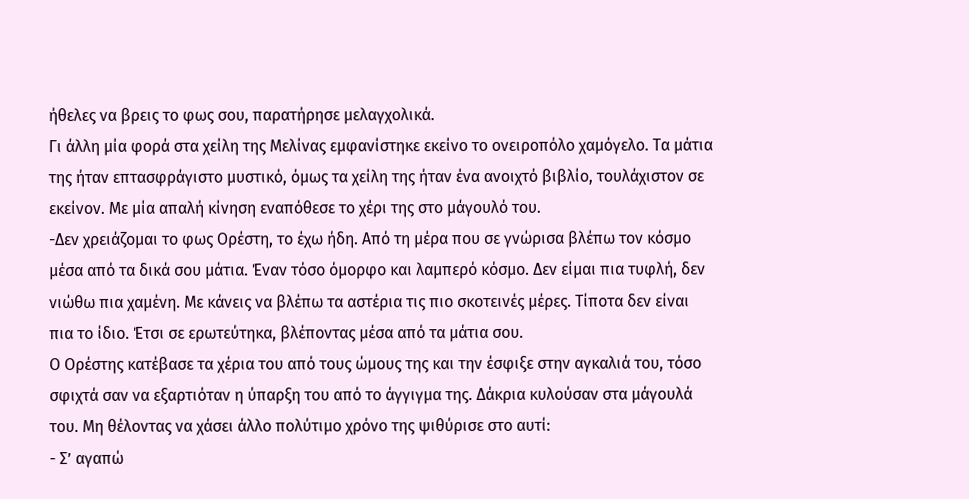ήθελες να βρεις το φως σου, παρατήρησε μελαγχολικά.
Γι άλλη μία φορά στα χείλη της Μελίνας εμφανίστηκε εκείνο το ονειροπόλο χαμόγελο. Τα μάτια της ήταν επτασφράγιστο μυστικό, όμως τα χείλη της ήταν ένα ανοιχτό βιβλίο, τουλάχιστον σε εκείνον. Με μία απαλή κίνηση εναπόθεσε το χέρι της στο μάγουλό του.
-Δεν χρειάζομαι το φως Ορέστη, το έχω ήδη. Από τη μέρα που σε γνώρισα βλέπω τον κόσμο μέσα από τα δικά σου μάτια. Έναν τόσο όμορφο και λαμπερό κόσμο. Δεν είμαι πια τυφλή, δεν νιώθω πια χαμένη. Με κάνεις να βλέπω τα αστέρια τις πιο σκοτεινές μέρες. Τίποτα δεν είναι πια το ίδιο. Έτσι σε ερωτεύτηκα, βλέποντας μέσα από τα μάτια σου.
Ο Ορέστης κατέβασε τα χέρια του από τους ώμους της και την έσφιξε στην αγκαλιά του, τόσο σφιχτά σαν να εξαρτιόταν η ύπαρξη του από το άγγιγμα της. Δάκρια κυλούσαν στα μάγουλά του. Μη θέλοντας να χάσει άλλο πολύτιμο χρόνο της ψιθύρισε στο αυτί:
- Σ’ αγαπώ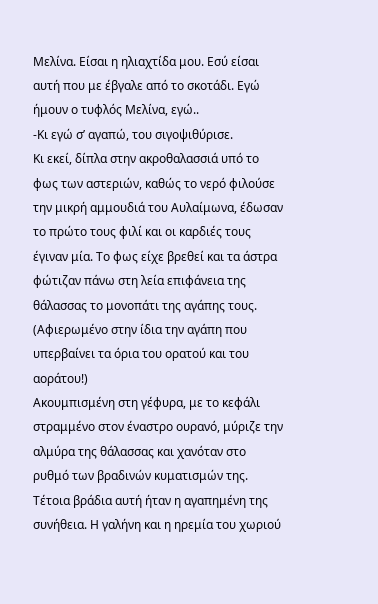Μελίνα. Είσαι η ηλιαχτίδα μου. Εσύ είσαι αυτή που με έβγαλε από το σκοτάδι. Εγώ ήμουν ο τυφλός Μελίνα, εγώ..
-Κι εγώ σ’ αγαπώ, του σιγοψιθύρισε.
Κι εκεί, δίπλα στην ακροθαλασσιά υπό το φως των αστεριών, καθώς το νερό φιλούσε την μικρή αμμουδιά του Αυλαίμωνα, έδωσαν το πρώτο τους φιλί και οι καρδιές τους έγιναν μία. Το φως είχε βρεθεί και τα άστρα φώτιζαν πάνω στη λεία επιφάνεια της θάλασσας το μονοπάτι της αγάπης τους.
(Αφιερωμένο στην ίδια την αγάπη που υπερβαίνει τα όρια του ορατού και του αοράτου!)
Ακουμπισμένη στη γέφυρα, με το κεφάλι στραμμένο στον έναστρο ουρανό, μύριζε την αλμύρα της θάλασσας και χανόταν στο ρυθμό των βραδινών κυματισμών της. Τέτοια βράδια αυτή ήταν η αγαπημένη της συνήθεια. Η γαλήνη και η ηρεμία του χωριού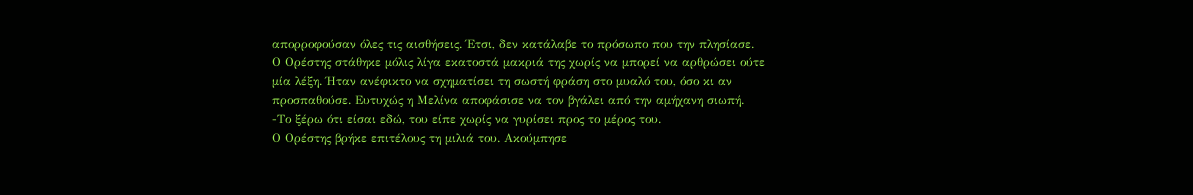απορροφούσαν όλες τις αισθήσεις. Έτσι, δεν κατάλαβε το πρόσωπο που την πλησίασε.
Ο Ορέστης στάθηκε μόλις λίγα εκατοστά μακριά της χωρίς να μπορεί να αρθρώσει ούτε μία λέξη. Ήταν ανέφικτο να σχηματίσει τη σωστή φράση στο μυαλό του, όσο κι αν προσπαθούσε. Ευτυχώς η Μελίνα αποφάσισε να τον βγάλει από την αμήχανη σιωπή.
-Το ξέρω ότι είσαι εδώ, του είπε χωρίς να γυρίσει προς το μέρος του.
Ο Ορέστης βρήκε επιτέλους τη μιλιά του. Ακούμπησε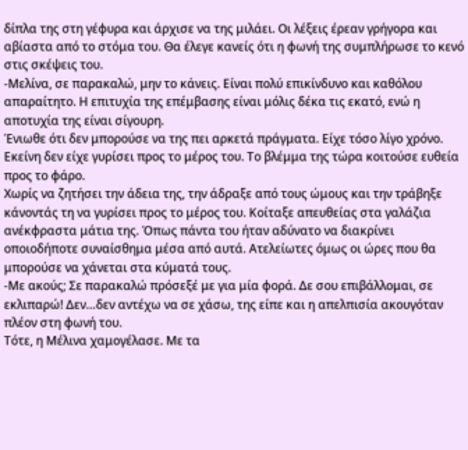δίπλα της στη γέφυρα και άρχισε να της μιλάει. Οι λέξεις έρεαν γρήγορα και αβίαστα από το στόμα του. Θα έλεγε κανείς ότι η φωνή της συμπλήρωσε το κενό στις σκέψεις του.
-Μελίνα, σε παρακαλώ, μην το κάνεις. Είναι πολύ επικίνδυνο και καθόλου απαραίτητο. Η επιτυχία της επέμβασης είναι μόλις δέκα τις εκατό, ενώ η αποτυχία της είναι σίγουρη.
Ένιωθε ότι δεν μπορούσε να της πει αρκετά πράγματα. Είχε τόσο λίγο χρόνο. Εκείνη δεν είχε γυρίσει προς το μέρος του. Το βλέμμα της τώρα κοιτούσε ευθεία προς το φάρο.
Χωρίς να ζητήσει την άδεια της, την άδραξε από τους ώμους και την τράβηξε κάνοντάς τη να γυρίσει προς το μέρος του. Κοίταξε απευθείας στα γαλάζια ανέκφραστα μάτια της. Όπως πάντα του ήταν αδύνατο να διακρίνει οποιοδήποτε συναίσθημα μέσα από αυτά. Ατελείωτες όμως οι ώρες που θα μπορούσε να χάνεται στα κύματά τους.
-Με ακούς; Σε παρακαλώ πρόσεξέ με για μία φορά. Δε σου επιβάλλομαι, σε εκλιπαρώ! Δεν…δεν αντέχω να σε χάσω, της είπε και η απελπισία ακουγόταν πλέον στη φωνή του.
Τότε, η Μέλινα χαμογέλασε. Με τα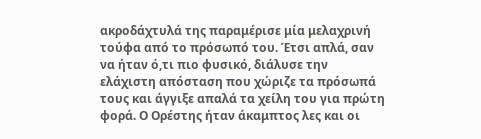ακροδάχτυλά της παραμέρισε μία μελαχρινή τούφα από το πρόσωπό του. Έτσι απλά, σαν να ήταν ό,τι πιο φυσικό, διάλυσε την ελάχιστη απόσταση που χώριζε τα πρόσωπά τους και άγγιξε απαλά τα χείλη του για πρώτη φορά. Ο Ορέστης ήταν άκαμπτος λες και οι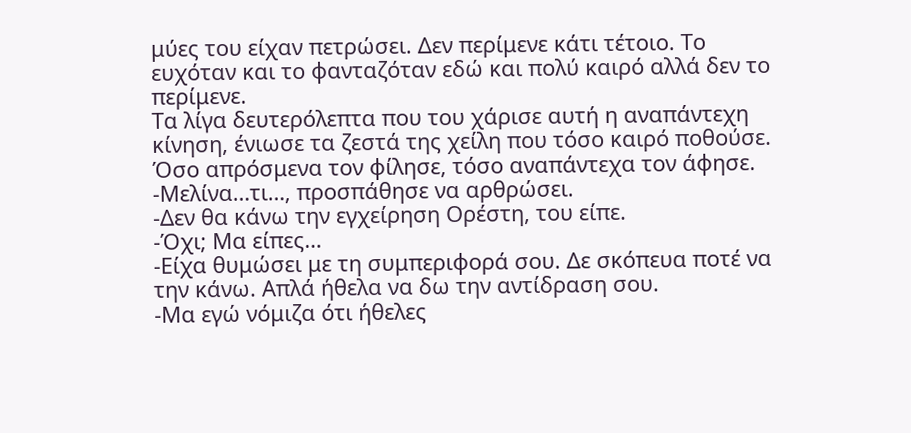μύες του είχαν πετρώσει. Δεν περίμενε κάτι τέτοιο. Το ευχόταν και το φανταζόταν εδώ και πολύ καιρό αλλά δεν το περίμενε.
Τα λίγα δευτερόλεπτα που του χάρισε αυτή η αναπάντεχη κίνηση, ένιωσε τα ζεστά της χείλη που τόσο καιρό ποθούσε. Όσο απρόσμενα τον φίλησε, τόσο αναπάντεχα τον άφησε.
-Μελίνα…τι…, προσπάθησε να αρθρώσει.
-Δεν θα κάνω την εγχείρηση Ορέστη, του είπε.
-Όχι; Μα είπες…
-Είχα θυμώσει με τη συμπεριφορά σου. Δε σκόπευα ποτέ να την κάνω. Απλά ήθελα να δω την αντίδραση σου.
-Μα εγώ νόμιζα ότι ήθελες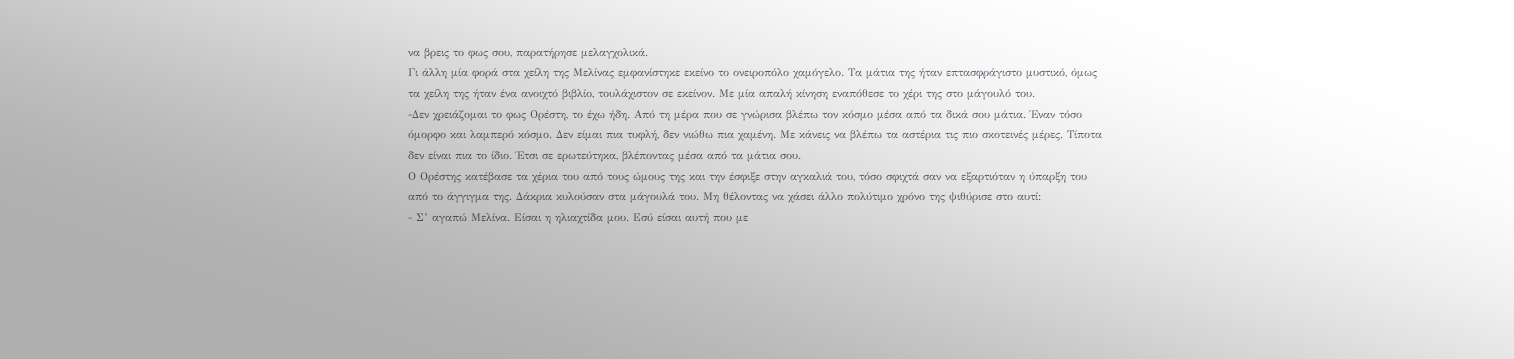να βρεις το φως σου, παρατήρησε μελαγχολικά.
Γι άλλη μία φορά στα χείλη της Μελίνας εμφανίστηκε εκείνο το ονειροπόλο χαμόγελο. Τα μάτια της ήταν επτασφράγιστο μυστικό, όμως τα χείλη της ήταν ένα ανοιχτό βιβλίο, τουλάχιστον σε εκείνον. Με μία απαλή κίνηση εναπόθεσε το χέρι της στο μάγουλό του.
-Δεν χρειάζομαι το φως Ορέστη, το έχω ήδη. Από τη μέρα που σε γνώρισα βλέπω τον κόσμο μέσα από τα δικά σου μάτια. Έναν τόσο όμορφο και λαμπερό κόσμο. Δεν είμαι πια τυφλή, δεν νιώθω πια χαμένη. Με κάνεις να βλέπω τα αστέρια τις πιο σκοτεινές μέρες. Τίποτα δεν είναι πια το ίδιο. Έτσι σε ερωτεύτηκα, βλέποντας μέσα από τα μάτια σου.
Ο Ορέστης κατέβασε τα χέρια του από τους ώμους της και την έσφιξε στην αγκαλιά του, τόσο σφιχτά σαν να εξαρτιόταν η ύπαρξη του από το άγγιγμα της. Δάκρια κυλούσαν στα μάγουλά του. Μη θέλοντας να χάσει άλλο πολύτιμο χρόνο της ψιθύρισε στο αυτί:
- Σ’ αγαπώ Μελίνα. Είσαι η ηλιαχτίδα μου. Εσύ είσαι αυτή που με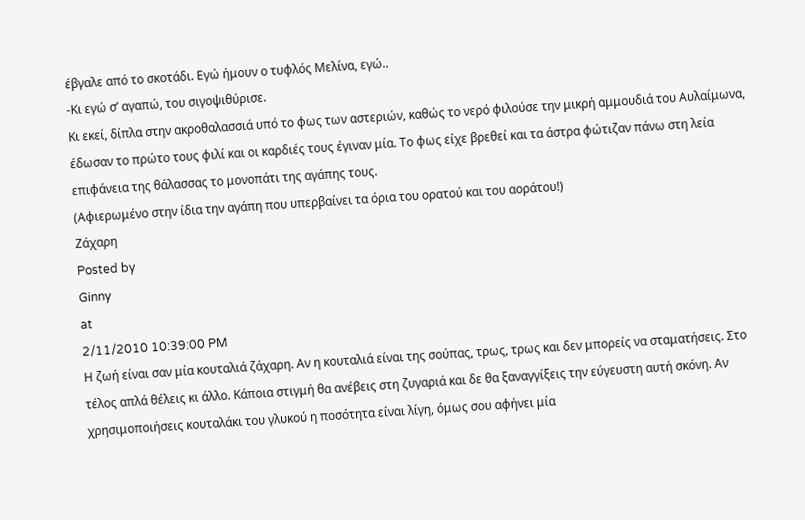έβγαλε από το σκοτάδι. Εγώ ήμουν ο τυφλός Μελίνα, εγώ..
-Κι εγώ σ’ αγαπώ, του σιγοψιθύρισε.
Κι εκεί, δίπλα στην ακροθαλασσιά υπό το φως των αστεριών, καθώς το νερό φιλούσε την μικρή αμμουδιά του Αυλαίμωνα, έδωσαν το πρώτο τους φιλί και οι καρδιές τους έγιναν μία. Το φως είχε βρεθεί και τα άστρα φώτιζαν πάνω στη λεία επιφάνεια της θάλασσας το μονοπάτι της αγάπης τους.
(Αφιερωμένο στην ίδια την αγάπη που υπερβαίνει τα όρια του ορατού και του αοράτου!)
Zάχαρη
Posted by
Ginny
at
2/11/2010 10:39:00 PM
Η ζωή είναι σαν μία κουταλιά ζάχαρη. Αν η κουταλιά είναι της σούπας, τρως, τρως και δεν μπορείς να σταματήσεις. Στο τέλος απλά θέλεις κι άλλο. Κάποια στιγμή θα ανέβεις στη ζυγαριά και δε θα ξαναγγίξεις την εύγευστη αυτή σκόνη. Αν χρησιμοποιήσεις κουταλάκι του γλυκού η ποσότητα είναι λίγη, όμως σου αφήνει μία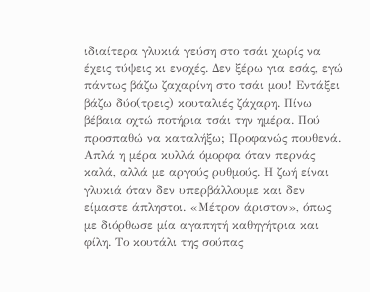ιδιαίτερα γλυκιά γεύση στο τσάι χωρίς να έχεις τύψεις κι ενοχές. Δεν ξέρω για εσάς, εγώ πάντως βάζω ζαχαρίνη στο τσάι μου! Εντάξει βάζω δύο(τρεις) κουταλιές ζάχαρη. Πίνω βέβαια οχτώ ποτήρια τσάι την ημέρα. Πού προσπαθώ να καταλήξω; Προφανώς πουθενά. Απλά η μέρα κυλλά όμορφα όταν περνάς καλά, αλλά με αργούς ρυθμούς. Η ζωή είναι γλυκιά όταν δεν υπερβάλλουμε και δεν είμαστε άπληστοι. «Μέτρον άριστον», όπως με διόρθωσε μία αγαπητή καθηγήτρια και φίλη. Το κουτάλι της σούπας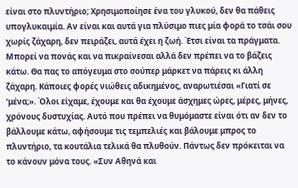είναι στο πλυντήριο; Χρησιμοποίησε ένα του γλυκού, δεν θα πάθεις υπογλυκαιμία. Αν είναι και αυτά για πλύσιμο πιες μία φορά το τσάι σου χωρίς ζάχαρη, δεν πειράζει, αυτά έχει η ζωή. Έτσι είναι τα πράγματα. Μπορεί να πονάς και να πικραίνεσαι αλλά δεν πρέπει να το βάζεις κάτω. Θα πας το απόγευμα στο σούπερ μάρκετ να πάρεις κι άλλη ζάχαρη. Κάποιες φορές νιώθεις αδικημένος, αναρωτιέσαι «Γιατί σε ‘μένα;». Όλοι είχαμε, έχουμε και θα έχουμε άσχημες ώρες, μέρες, μήνες, χρόνους δυστυχίας. Αυτό που πρέπει να θυμόμαστε είναι ότι αν δεν το βάλλουμε κάτω, αφήσουμε τις τεμπελιές και βάλουμε μπρος το πλυντήριο, τα κουτάλια τελικά θα πλυθούν. Πάντως δεν πρόκειται να το κάνουν μόνα τους. «Συν Αθηνά και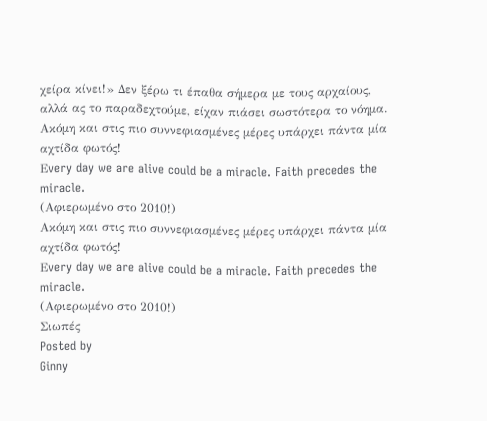χείρα κίνει!» Δεν ξέρω τι έπαθα σήμερα με τους αρχαίους, αλλά ας το παραδεχτούμε, είχαν πιάσει σωστότερα το νόημα.
Ακόμη και στις πιο συννεφιασμένες μέρες υπάρχει πάντα μία αχτίδα φωτός!
Εvery day we are alive could be a miracle. Faith precedes the miracle.
(Αφιερωμένο στο 2010!)
Ακόμη και στις πιο συννεφιασμένες μέρες υπάρχει πάντα μία αχτίδα φωτός!
Εvery day we are alive could be a miracle. Faith precedes the miracle.
(Αφιερωμένο στο 2010!)
Σιωπές
Posted by
Ginny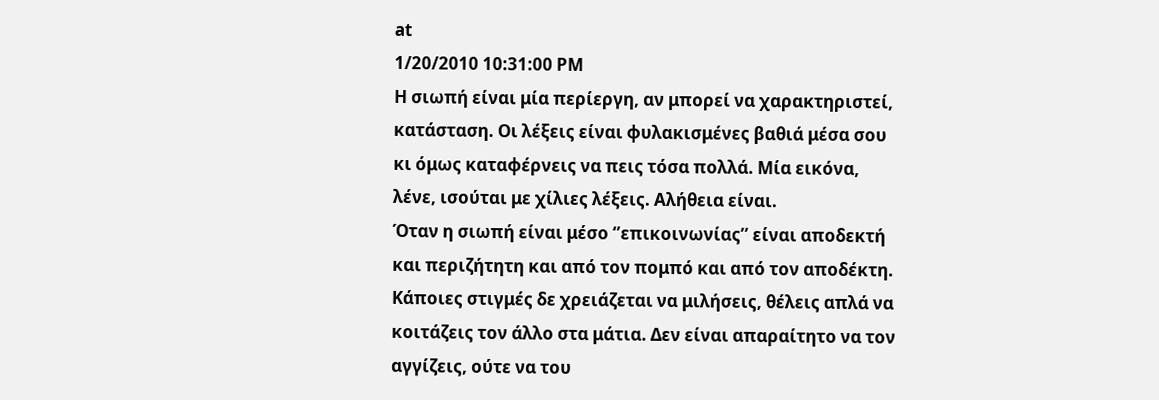at
1/20/2010 10:31:00 PM
Η σιωπή είναι μία περίεργη, αν μπορεί να χαρακτηριστεί, κατάσταση. Οι λέξεις είναι φυλακισμένες βαθιά μέσα σου κι όμως καταφέρνεις να πεις τόσα πολλά. Μία εικόνα, λένε, ισούται με χίλιες λέξεις. Αλήθεια είναι.
Όταν η σιωπή είναι μέσο ‘’επικοινωνίας’’ είναι αποδεκτή και περιζήτητη και από τον πομπό και από τον αποδέκτη. Κάποιες στιγμές δε χρειάζεται να μιλήσεις, θέλεις απλά να κοιτάζεις τον άλλο στα μάτια. Δεν είναι απαραίτητο να τον αγγίζεις, ούτε να του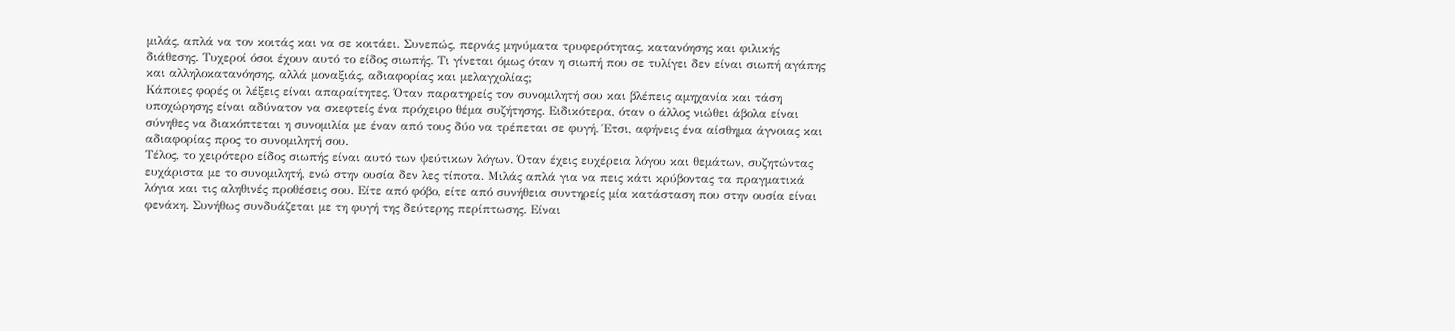μιλάς, απλά να τον κοιτάς και να σε κοιτάει. Συνεπώς, περνάς μηνύματα τρυφερότητας, κατανόησης και φιλικής διάθεσης. Τυχεροί όσοι έχουν αυτό το είδος σιωπής. Τι γίνεται όμως όταν η σιωπή που σε τυλίγει δεν είναι σιωπή αγάπης και αλληλοκατανόησης, αλλά μοναξιάς, αδιαφορίας και μελαγχολίας;
Κάποιες φορές οι λέξεις είναι απαραίτητες. Όταν παρατηρείς τον συνομιλητή σου και βλέπεις αμηχανία και τάση υποχώρησης είναι αδύνατον να σκεφτείς ένα πρόχειρο θέμα συζήτησης. Ειδικότερα, όταν ο άλλος νιώθει άβολα είναι σύνηθες να διακόπτεται η συνομιλία με έναν από τους δύο να τρέπεται σε φυγή. Έτσι, αφήνεις ένα αίσθημα άγνοιας και αδιαφορίας προς το συνομιλητή σου.
Τέλος, το χειρότερο είδος σιωπής είναι αυτό των ψεύτικων λόγων. Όταν έχεις ευχέρεια λόγου και θεμάτων, συζητώντας ευχάριστα με το συνομιλητή, ενώ στην ουσία δεν λες τίποτα. Μιλάς απλά για να πεις κάτι κρύβοντας τα πραγματικά λόγια και τις αληθινές προθέσεις σου. Είτε από φόβο, είτε από συνήθεια συντηρείς μία κατάσταση που στην ουσία είναι φενάκη. Συνήθως συνδυάζεται με τη φυγή της δεύτερης περίπτωσης. Είναι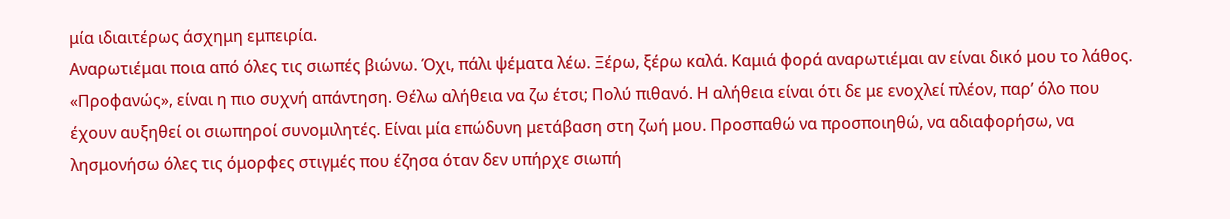μία ιδιαιτέρως άσχημη εμπειρία.
Αναρωτιέμαι ποια από όλες τις σιωπές βιώνω. Όχι, πάλι ψέματα λέω. Ξέρω, ξέρω καλά. Καμιά φορά αναρωτιέμαι αν είναι δικό μου το λάθος. «Προφανώς», είναι η πιο συχνή απάντηση. Θέλω αλήθεια να ζω έτσι; Πολύ πιθανό. Η αλήθεια είναι ότι δε με ενοχλεί πλέον, παρ’ όλο που έχουν αυξηθεί οι σιωπηροί συνομιλητές. Είναι μία επώδυνη μετάβαση στη ζωή μου. Προσπαθώ να προσποιηθώ, να αδιαφορήσω, να λησμονήσω όλες τις όμορφες στιγμές που έζησα όταν δεν υπήρχε σιωπή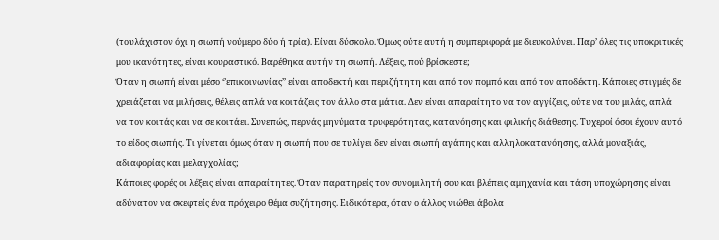(τουλάχιστον όχι η σιωπή νούμερο δύο ή τρία). Είναι δύσκολο. Όμως ούτε αυτή η συμπεριφορά με διευκολύνει. Παρ’ όλες τις υποκριτικές μου ικανότητες, είναι κουραστικό. Βαρέθηκα αυτήν τη σιωπή. Λέξεις, πού βρίσκεστε;
Όταν η σιωπή είναι μέσο ‘’επικοινωνίας’’ είναι αποδεκτή και περιζήτητη και από τον πομπό και από τον αποδέκτη. Κάποιες στιγμές δε χρειάζεται να μιλήσεις, θέλεις απλά να κοιτάζεις τον άλλο στα μάτια. Δεν είναι απαραίτητο να τον αγγίζεις, ούτε να του μιλάς, απλά να τον κοιτάς και να σε κοιτάει. Συνεπώς, περνάς μηνύματα τρυφερότητας, κατανόησης και φιλικής διάθεσης. Τυχεροί όσοι έχουν αυτό το είδος σιωπής. Τι γίνεται όμως όταν η σιωπή που σε τυλίγει δεν είναι σιωπή αγάπης και αλληλοκατανόησης, αλλά μοναξιάς, αδιαφορίας και μελαγχολίας;
Κάποιες φορές οι λέξεις είναι απαραίτητες. Όταν παρατηρείς τον συνομιλητή σου και βλέπεις αμηχανία και τάση υποχώρησης είναι αδύνατον να σκεφτείς ένα πρόχειρο θέμα συζήτησης. Ειδικότερα, όταν ο άλλος νιώθει άβολα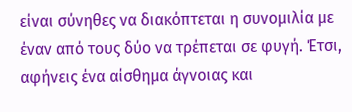είναι σύνηθες να διακόπτεται η συνομιλία με έναν από τους δύο να τρέπεται σε φυγή. Έτσι, αφήνεις ένα αίσθημα άγνοιας και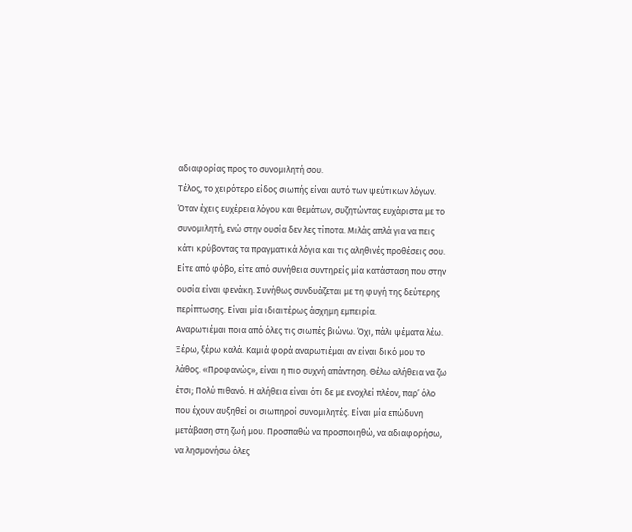αδιαφορίας προς το συνομιλητή σου.
Τέλος, το χειρότερο είδος σιωπής είναι αυτό των ψεύτικων λόγων. Όταν έχεις ευχέρεια λόγου και θεμάτων, συζητώντας ευχάριστα με το συνομιλητή, ενώ στην ουσία δεν λες τίποτα. Μιλάς απλά για να πεις κάτι κρύβοντας τα πραγματικά λόγια και τις αληθινές προθέσεις σου. Είτε από φόβο, είτε από συνήθεια συντηρείς μία κατάσταση που στην ουσία είναι φενάκη. Συνήθως συνδυάζεται με τη φυγή της δεύτερης περίπτωσης. Είναι μία ιδιαιτέρως άσχημη εμπειρία.
Αναρωτιέμαι ποια από όλες τις σιωπές βιώνω. Όχι, πάλι ψέματα λέω. Ξέρω, ξέρω καλά. Καμιά φορά αναρωτιέμαι αν είναι δικό μου το λάθος. «Προφανώς», είναι η πιο συχνή απάντηση. Θέλω αλήθεια να ζω έτσι; Πολύ πιθανό. Η αλήθεια είναι ότι δε με ενοχλεί πλέον, παρ’ όλο που έχουν αυξηθεί οι σιωπηροί συνομιλητές. Είναι μία επώδυνη μετάβαση στη ζωή μου. Προσπαθώ να προσποιηθώ, να αδιαφορήσω, να λησμονήσω όλες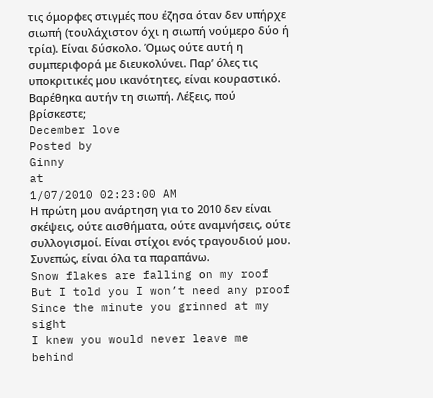τις όμορφες στιγμές που έζησα όταν δεν υπήρχε σιωπή (τουλάχιστον όχι η σιωπή νούμερο δύο ή τρία). Είναι δύσκολο. Όμως ούτε αυτή η συμπεριφορά με διευκολύνει. Παρ’ όλες τις υποκριτικές μου ικανότητες, είναι κουραστικό. Βαρέθηκα αυτήν τη σιωπή. Λέξεις, πού βρίσκεστε;
December love
Posted by
Ginny
at
1/07/2010 02:23:00 AM
Η πρώτη μου ανάρτηση για το 2010 δεν είναι σκέψεις, ούτε αισθήματα, ούτε αναμνήσεις, ούτε συλλογισμοί. Είναι στίχοι ενός τραγουδιού μου. Συνεπώς, είναι όλα τα παραπάνω.
Snow flakes are falling οn my roof
But I told you I won’t need any proof
Since the minute you grinned at my sight
I knew you would never leave me behind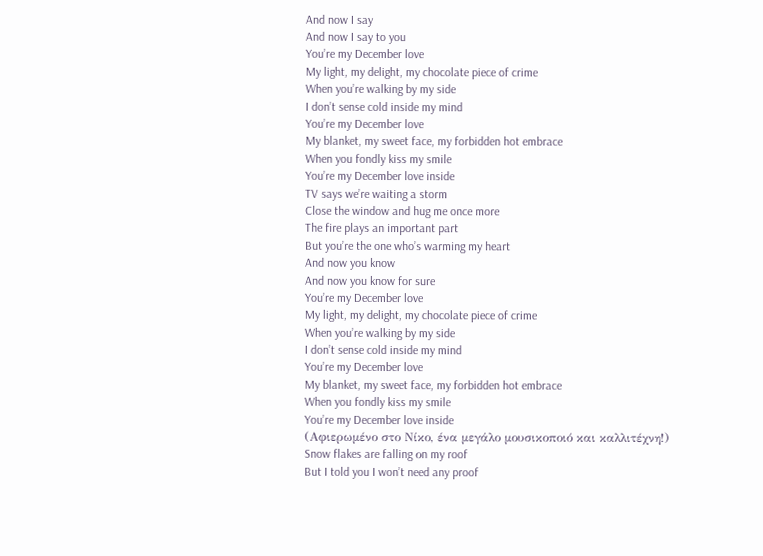And now I say
And now I say to you
You’re my December love
My light, my delight, my chocolate piece of crime
When you’re walking by my side
I don’t sense cold inside my mind
You’re my December love
My blanket, my sweet face, my forbidden hot embrace
When you fondly kiss my smile
You’re my December love inside
TV says we’re waiting a storm
Close the window and hug me once more
The fire plays an important part
But you’re the one who’s warming my heart
And now you know
And now you know for sure
You’re my December love
My light, my delight, my chocolate piece of crime
When you’re walking by my side
I don’t sense cold inside my mind
You’re my December love
My blanket, my sweet face, my forbidden hot embrace
When you fondly kiss my smile
You’re my December love inside
(Αφιερωμένο στο Νίκο, ένα μεγάλο μουσικοποιό και καλλιτέχνη!)
Snow flakes are falling οn my roof
But I told you I won’t need any proof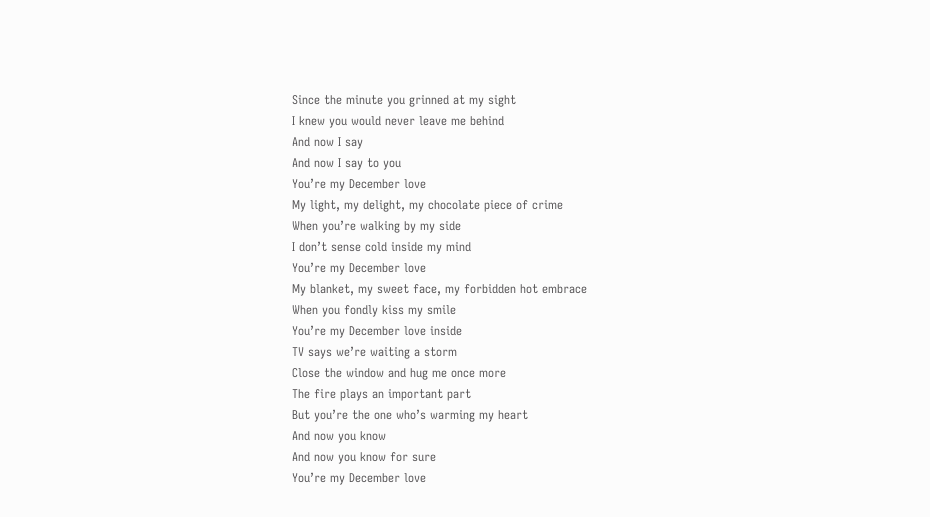Since the minute you grinned at my sight
I knew you would never leave me behind
And now I say
And now I say to you
You’re my December love
My light, my delight, my chocolate piece of crime
When you’re walking by my side
I don’t sense cold inside my mind
You’re my December love
My blanket, my sweet face, my forbidden hot embrace
When you fondly kiss my smile
You’re my December love inside
TV says we’re waiting a storm
Close the window and hug me once more
The fire plays an important part
But you’re the one who’s warming my heart
And now you know
And now you know for sure
You’re my December love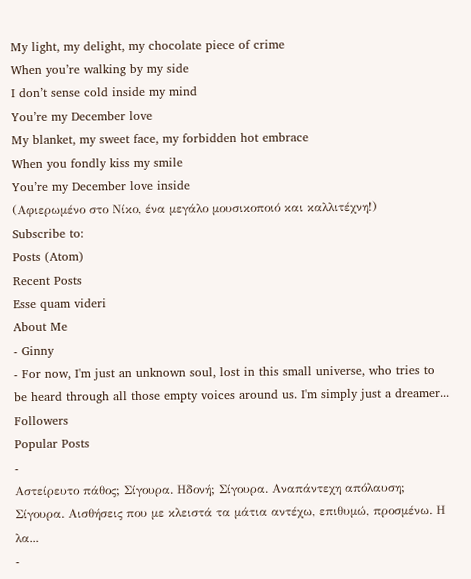My light, my delight, my chocolate piece of crime
When you’re walking by my side
I don’t sense cold inside my mind
You’re my December love
My blanket, my sweet face, my forbidden hot embrace
When you fondly kiss my smile
You’re my December love inside
(Αφιερωμένο στο Νίκο, ένα μεγάλο μουσικοποιό και καλλιτέχνη!)
Subscribe to:
Posts (Atom)
Recent Posts
Esse quam videri
About Me
- Ginny
- For now, I'm just an unknown soul, lost in this small universe, who tries to be heard through all those empty voices around us. I'm simply just a dreamer...
Followers
Popular Posts
-
Αστείρευτο πάθος; Σίγουρα. Ηδονή; Σίγουρα. Αναπάντεχη απόλαυση; Σίγουρα. Αισθήσεις που με κλειστά τα μάτια αντέχω, επιθυμώ, προσμένω. Η λα...
-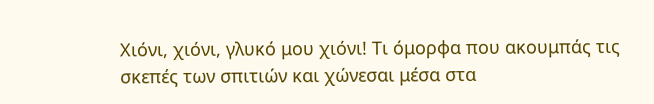Χιόνι, χιόνι, γλυκό μου χιόνι! Τι όμορφα που ακουμπάς τις σκεπές των σπιτιών και χώνεσαι μέσα στα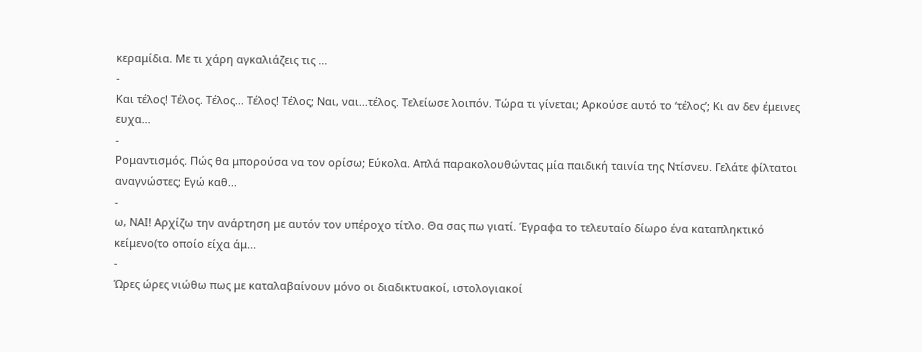κεραμίδια. Με τι χάρη αγκαλιάζεις τις ...
-
Και τέλος! Τέλος. Τέλος... Τέλος! Τέλος; Ναι, ναι...τέλος. Τελείωσε λοιπόν. Τώρα τι γίνεται; Αρκούσε αυτό το ‘τέλος’; Κι αν δεν έμεινες ευχα...
-
Ρομαντισμός. Πώς θα μπορούσα να τον ορίσω; Εύκολα. Απλά παρακολουθώντας μία παιδική ταινία της Ντίσνευ. Γελάτε φίλτατοι αναγνώστες; Εγώ καθ...
-
ω, ΝΑΙ! Αρχίζω την ανάρτηση με αυτόν τον υπέροχο τίτλο. Θα σας πω γιατί. Έγραφα το τελευταίο δίωρο ένα καταπληκτικό κείμενο(το οποίο είχα άμ...
-
Ώρες ώρες νιώθω πως με καταλαβαίνουν μόνο οι διαδικτυακοί, ιστολογιακοί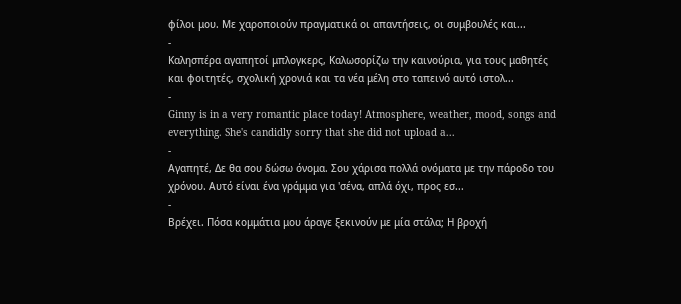φίλοι μου. Με χαροποιούν πραγματικά οι απαντήσεις, οι συμβουλές και...
-
Kαλησπέρα αγαπητοί μπλογκερς, Καλωσορίζω την καινούρια, για τους μαθητές και φοιτητές, σχολική χρονιά και τα νέα μέλη στο ταπεινό αυτό ιστολ...
-
Ginny is in a very romantic place today! Atmosphere, weather, mood, songs and everything. She's candidly sorry that she did not upload a...
-
Αγαπητέ, Δε θα σου δώσω όνομα. Σου χάρισα πολλά ονόματα με την πάροδο του χρόνου. Αυτό είναι ένα γράμμα για 'σένα, απλά όχι, προς εσ...
-
Βρέχει. Πόσα κομμάτια μου άραγε ξεκινούν με μία στάλα; Η βροχή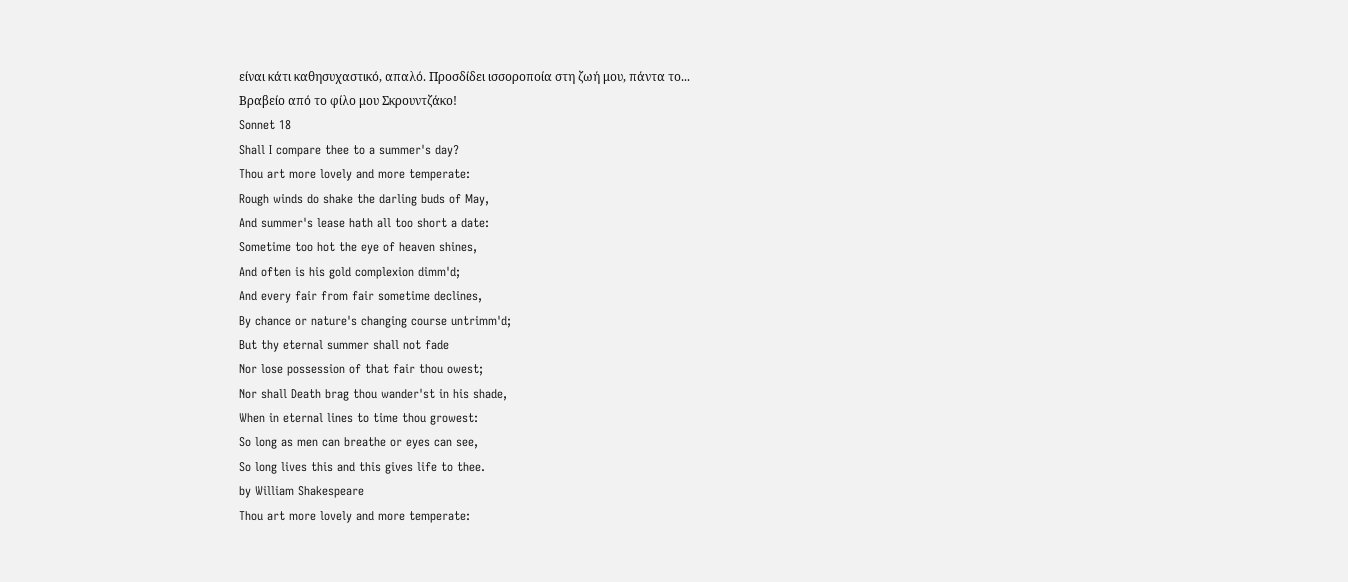είναι κάτι καθησυχαστικό, απαλό. Προσδίδει ισσοροποία στη ζωή μου, πάντα το...
Bραβείο από το φίλο μου Σκρουντζάκο!
Sonnet 18
Shall I compare thee to a summer's day?
Thou art more lovely and more temperate:
Rough winds do shake the darling buds of May,
And summer's lease hath all too short a date:
Sometime too hot the eye of heaven shines,
And often is his gold complexion dimm'd;
And every fair from fair sometime declines,
By chance or nature's changing course untrimm'd;
But thy eternal summer shall not fade
Nor lose possession of that fair thou owest;
Nor shall Death brag thou wander'st in his shade,
When in eternal lines to time thou growest:
So long as men can breathe or eyes can see,
So long lives this and this gives life to thee.
by William Shakespeare
Thou art more lovely and more temperate: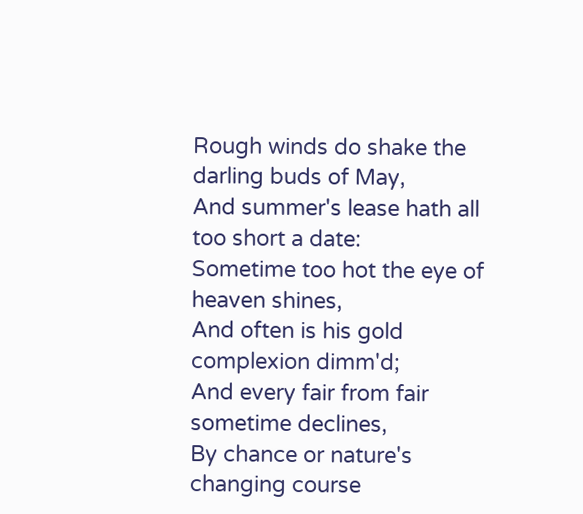Rough winds do shake the darling buds of May,
And summer's lease hath all too short a date:
Sometime too hot the eye of heaven shines,
And often is his gold complexion dimm'd;
And every fair from fair sometime declines,
By chance or nature's changing course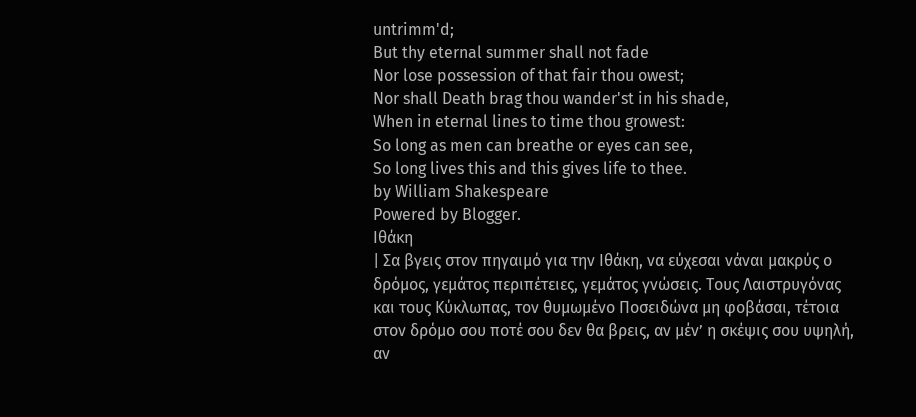untrimm'd;
But thy eternal summer shall not fade
Nor lose possession of that fair thou owest;
Nor shall Death brag thou wander'st in his shade,
When in eternal lines to time thou growest:
So long as men can breathe or eyes can see,
So long lives this and this gives life to thee.
by William Shakespeare
Powered by Blogger.
Ιθάκη
| Σα βγεις στον πηγαιμό για την Ιθάκη, να εύχεσαι νάναι μακρύς ο δρόμος, γεμάτος περιπέτειες, γεμάτος γνώσεις. Τους Λαιστρυγόνας και τους Κύκλωπας, τον θυμωμένο Ποσειδώνα μη φοβάσαι, τέτοια στον δρόμο σου ποτέ σου δεν θα βρεις, αν μέν’ η σκέψις σου υψηλή, αν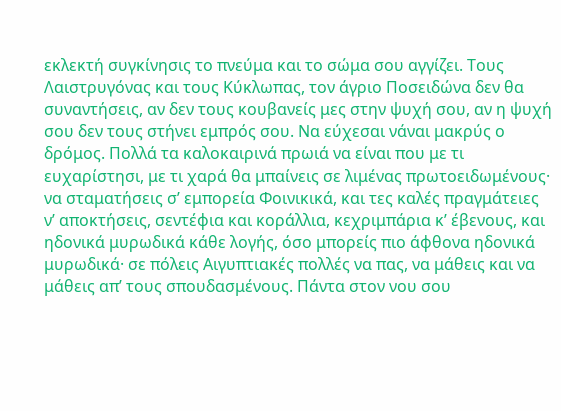εκλεκτή συγκίνησις το πνεύμα και το σώμα σου αγγίζει. Τους Λαιστρυγόνας και τους Κύκλωπας, τον άγριο Ποσειδώνα δεν θα συναντήσεις, αν δεν τους κουβανείς μες στην ψυχή σου, αν η ψυχή σου δεν τους στήνει εμπρός σου. Να εύχεσαι νάναι μακρύς ο δρόμος. Πολλά τα καλοκαιρινά πρωιά να είναι που με τι ευχαρίστησι, με τι χαρά θα μπαίνεις σε λιμένας πρωτοειδωμένους· να σταματήσεις σ’ εμπορεία Φοινικικά, και τες καλές πραγμάτειες ν’ αποκτήσεις, σεντέφια και κοράλλια, κεχριμπάρια κ’ έβενους, και ηδονικά μυρωδικά κάθε λογής, όσο μπορείς πιο άφθονα ηδονικά μυρωδικά· σε πόλεις Aιγυπτιακές πολλές να πας, να μάθεις και να μάθεις απ’ τους σπουδασμένους. Πάντα στον νου σου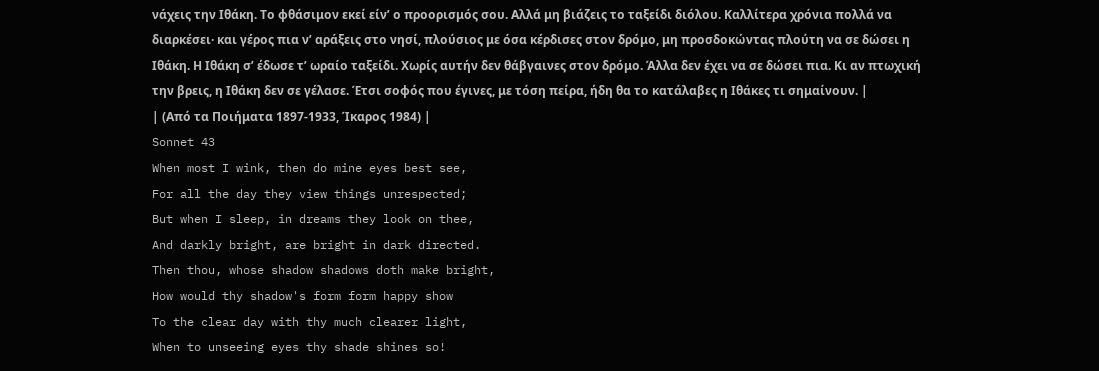νάχεις την Ιθάκη. Το φθάσιμον εκεί είν’ ο προορισμός σου. Aλλά μη βιάζεις το ταξείδι διόλου. Καλλίτερα χρόνια πολλά να διαρκέσει· και γέρος πια ν’ αράξεις στο νησί, πλούσιος με όσα κέρδισες στον δρόμο, μη προσδοκώντας πλούτη να σε δώσει η Ιθάκη. Η Ιθάκη σ’ έδωσε τ’ ωραίο ταξείδι. Χωρίς αυτήν δεν θάβγαινες στον δρόμο. Άλλα δεν έχει να σε δώσει πια. Κι αν πτωχική την βρεις, η Ιθάκη δεν σε γέλασε. Έτσι σοφός που έγινες, με τόση πείρα, ήδη θα το κατάλαβες η Ιθάκες τι σημαίνουν. |
| (Από τα Ποιήματα 1897-1933, Ίκαρος 1984) |
Sonnet 43
When most I wink, then do mine eyes best see,
For all the day they view things unrespected;
But when I sleep, in dreams they look on thee,
And darkly bright, are bright in dark directed.
Then thou, whose shadow shadows doth make bright,
How would thy shadow's form form happy show
To the clear day with thy much clearer light,
When to unseeing eyes thy shade shines so!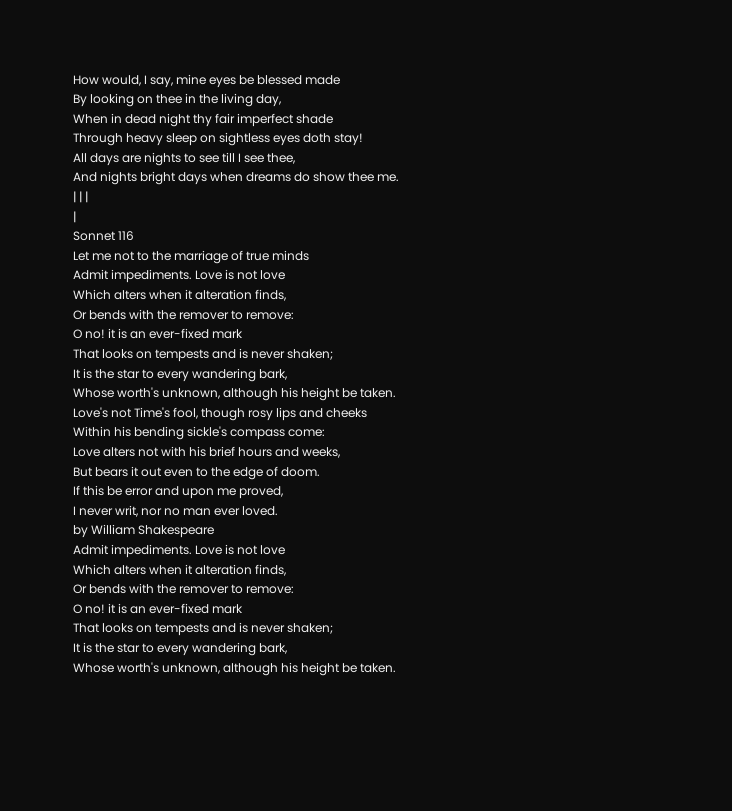How would, I say, mine eyes be blessed made
By looking on thee in the living day,
When in dead night thy fair imperfect shade
Through heavy sleep on sightless eyes doth stay!
All days are nights to see till I see thee,
And nights bright days when dreams do show thee me.
| | |
|
Sonnet 116
Let me not to the marriage of true minds
Admit impediments. Love is not love
Which alters when it alteration finds,
Or bends with the remover to remove:
O no! it is an ever-fixed mark
That looks on tempests and is never shaken;
It is the star to every wandering bark,
Whose worth's unknown, although his height be taken.
Love's not Time's fool, though rosy lips and cheeks
Within his bending sickle's compass come:
Love alters not with his brief hours and weeks,
But bears it out even to the edge of doom.
If this be error and upon me proved,
I never writ, nor no man ever loved.
by William Shakespeare
Admit impediments. Love is not love
Which alters when it alteration finds,
Or bends with the remover to remove:
O no! it is an ever-fixed mark
That looks on tempests and is never shaken;
It is the star to every wandering bark,
Whose worth's unknown, although his height be taken.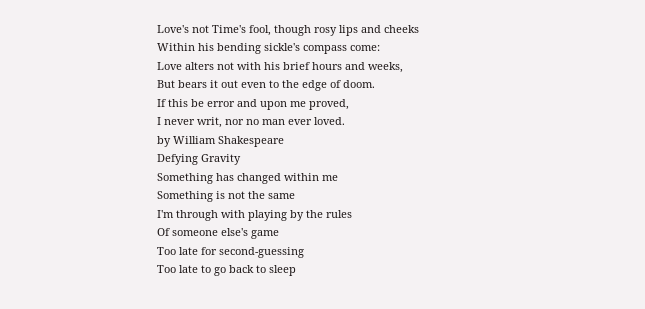Love's not Time's fool, though rosy lips and cheeks
Within his bending sickle's compass come:
Love alters not with his brief hours and weeks,
But bears it out even to the edge of doom.
If this be error and upon me proved,
I never writ, nor no man ever loved.
by William Shakespeare
Defying Gravity
Something has changed within me
Something is not the same
I'm through with playing by the rules
Of someone else's game
Too late for second-guessing
Too late to go back to sleep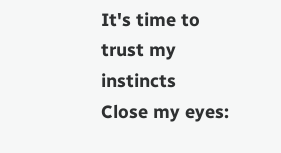It's time to trust my instincts
Close my eyes: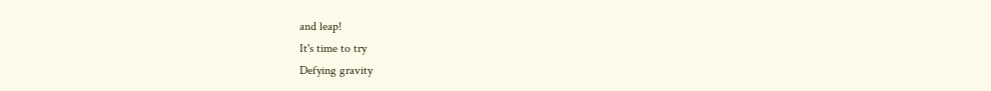and leap!
It's time to try
Defying gravity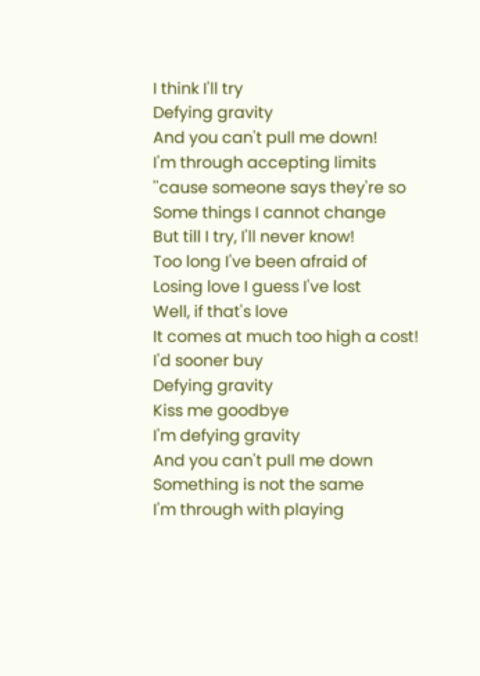I think I'll try
Defying gravity
And you can't pull me down!
I'm through accepting limits
''cause someone says they're so
Some things I cannot change
But till I try, I'll never know!
Too long I've been afraid of
Losing love I guess I've lost
Well, if that's love
It comes at much too high a cost!
I'd sooner buy
Defying gravity
Kiss me goodbye
I'm defying gravity
And you can't pull me down
Something is not the same
I'm through with playing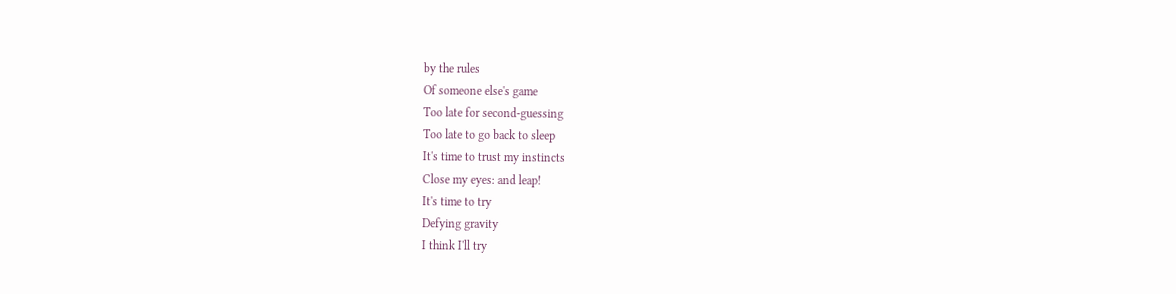by the rules
Of someone else's game
Too late for second-guessing
Too late to go back to sleep
It's time to trust my instincts
Close my eyes: and leap!
It's time to try
Defying gravity
I think I'll try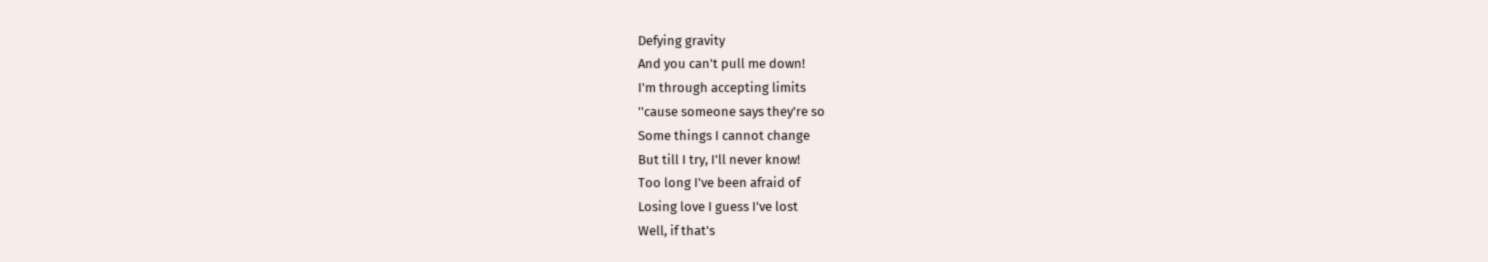Defying gravity
And you can't pull me down!
I'm through accepting limits
''cause someone says they're so
Some things I cannot change
But till I try, I'll never know!
Too long I've been afraid of
Losing love I guess I've lost
Well, if that's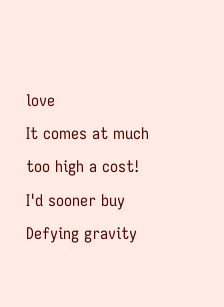love
It comes at much too high a cost!
I'd sooner buy
Defying gravity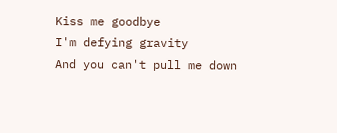Kiss me goodbye
I'm defying gravity
And you can't pull me down